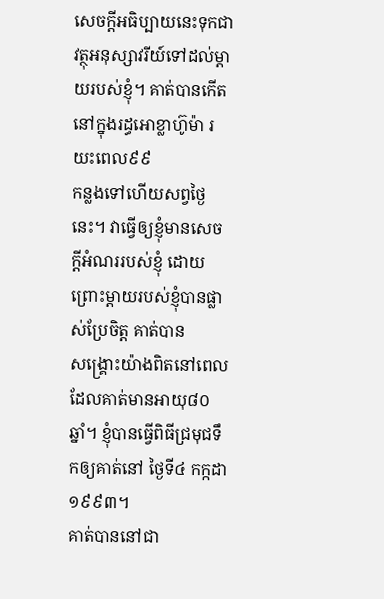សេចក្ដីអធិប្បាយនេះទុកជាវត្ថុអនុស្សាវរីយ៍ទៅដល់ម្ដាយរបស់ខ្ញុំ។ គាត់បានកើតនៅក្នុងរដ្ធអោខ្លាហ៊ូម៉ា រយះពេល៩៩
កន្លងទៅហើយសព្វថ្ងៃនេះ។ វាធ្វើឲ្យខ្ញុំមានសេចក្ដីអំណររបស់ខ្ញុំ ដោយព្រោះម្ដាយរបស់ខ្ញុំបានផ្លាស់ប្រែចិត្ត គាត់បាន
សង្រ្គោះយ៉ាងពិតនៅពេលដែលគាត់មានអាយុ៨០ឆ្នាំ។ ខ្ញុំបានធ្វើពិធីជ្រមុជទឹកឲ្យគាត់នៅ ថ្ងៃទី៤ កក្កដា ១៩៩៣។
គាត់បាននៅជា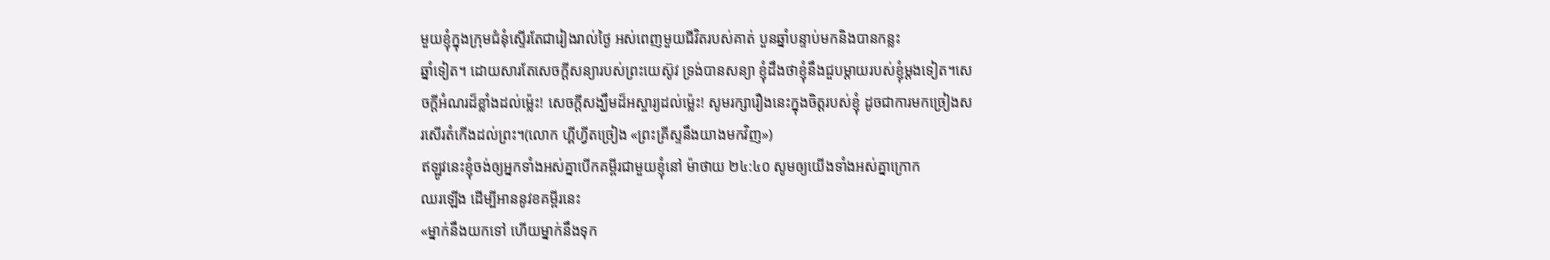មួយខ្ញុំក្នុងក្រុមជំនុំស្ទើរតែជារៀងរាល់ថ្ងៃ អស់ពេញមួយជីវិតរបស់គាត់ បួនឆ្នាំបន្ទាប់មកនិងបានកន្លះ
ឆ្នាំទៀត។ ដោយសារតែសេចក្ដីសន្យារបស់ព្រះយេស៊ូវ ទ្រង់បានសន្យា ខ្ញុំដឹងថាខ្ញុំនឹងជួបម្ដាយរបស់ខ្ញុំម្ដងទៀត។សេ
ចក្ដីអំណរដ៏ខ្លាំងដល់ម៉្លេះ! សេចក្ដីសង្ឃឹមដ៏អស្ចារ្យដល់ម៉្លេះ! សូមរក្សារឿងនេះក្នុងចិត្តរបស់ខ្ញុំ ដូចជាការមកច្រៀងស
រសើរតំកើងដល់ព្រះ។(លោក ហ្គីហ្វីតច្រៀង «ព្រះគ្រីស្ទនឹងយាងមកវិញ»)
ឥឡូវនេះខ្ញុំចង់ឲ្យអ្នកទាំងអស់គ្នាបើកគម្ពីរជាមួយខ្ញុំនៅ ម៉ាថាយ ២៤:៤០ សូមឲ្យយើងទាំងអស់គ្នាក្រោក
ឈរឡើង ដើម្បីអាននូវខគម្ពីរនេះ
«ម្នាក់នឹងយកទៅ ហើយម្នាក់នឹងទុក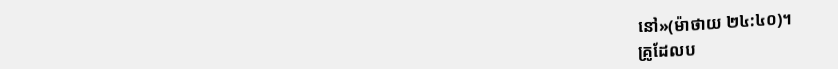នៅ»(ម៉ាថាយ ២៤:៤០)។
គ្រូដែលប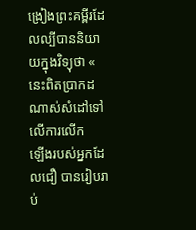ង្រៀងព្រះគម្ពីរដែលល្បីបាននិយាយក្នុងវិទ្យុថា « នេះពិតប្រាកដណាស់សំដៅទៅលើការលើក
ឡើងរបស់អ្នកដែលជឿ បានរៀបរាប់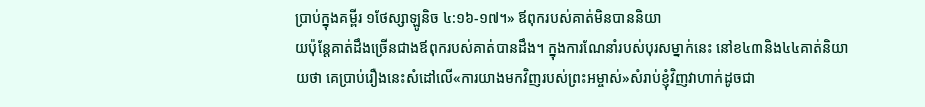ប្រាប់ក្នុងគម្ពីរ ១ថែស្សាឡូនិច ៤:១៦-១៧។» ឪពុករបស់គាត់មិនបាននិយា
យប៉ុន្ដែគាត់ដឹងច្រើនជាងឪពុករបស់គាត់បានដឹង។ ក្នុងការណែនាំរបស់បុរសម្នាក់នេះ នៅខ៤៣និង៤៤គាត់និយា
យថា គេប្រាប់រឿងនេះសំដៅលើ«ការយាងមកវិញរបស់ព្រះអម្ចាស់»សំរាប់ខ្ញុំវិញវាហាក់ដូចជា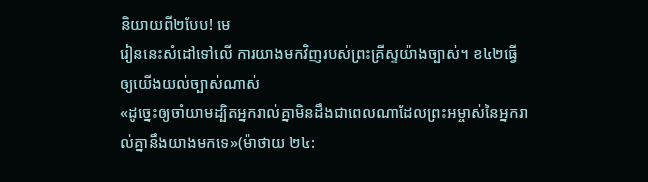និយាយពី២បែប! មេ
រៀននេះសំដៅទៅលើ ការយាងមកវិញរបស់ព្រះគ្រីស្ទយ៉ាងច្បាស់។ ខ៤២ធ្វើឲ្យយើងយល់ច្បាស់ណាស់
«ដូច្នេះឲ្យចាំយាមដ្បិតអ្នករាល់គ្នាមិនដឹងជាពេលណាដែលព្រះអម្ចាស់នៃអ្នករាល់គ្នានឹងយាងមកទេ»(ម៉ាថាយ ២៤: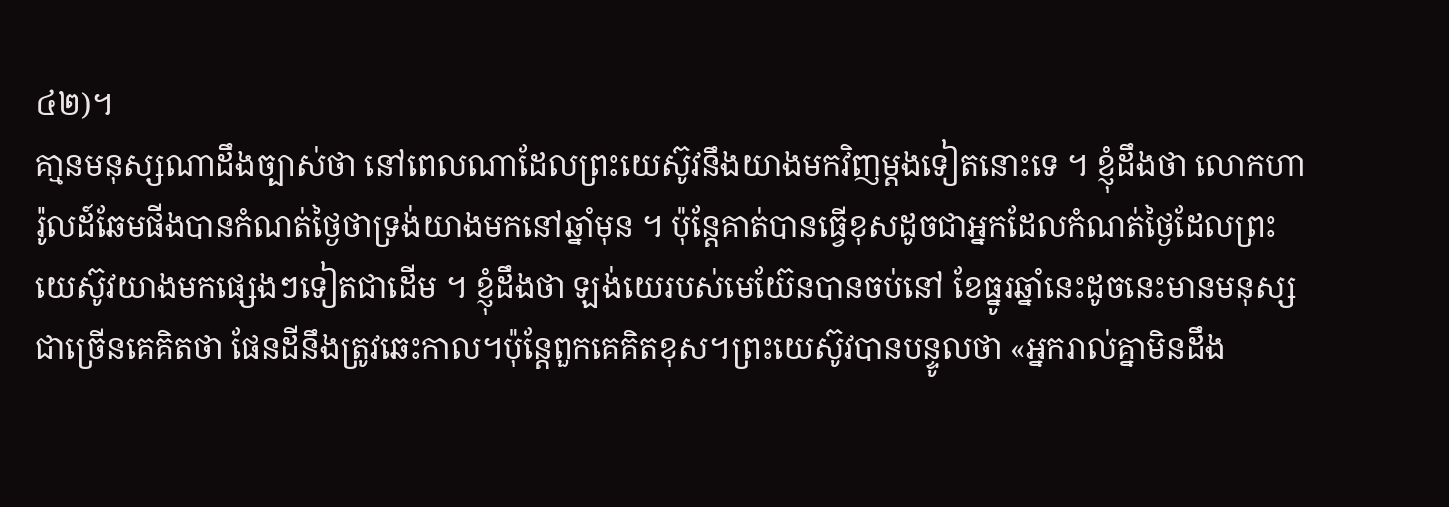៤២)។
គា្មនមនុស្សណាដឹងច្បាស់ថា នៅពេលណាដែលព្រះយេស៊ូវនឹងយាងមកវិញម្ដងទៀតនោះទេ ។ ខ្ញុំដឹងថា លោកហា
រ៉ូលដ៍ឆែមផីងបានកំណត់ថ្ងៃថាទ្រង់យាងមកនៅឆ្នាំមុន ។ ប៉ុន្ដែគាត់បានធ្វើខុសដូចជាអ្នកដែលកំណត់ថ្ងៃដែលព្រះ
យេស៊ូវយាងមកផ្សេងៗទៀតជាដើម ។ ខ្ញុំដឹងថា ឡង់យេរបស់មេយ៊ែនបានចប់នៅ ខែធ្នូរឆ្នាំនេះដូចនេះមានមនុស្ស
ជាច្រើនគេគិតថា ផែនដីនឹងត្រូវឆេះកាល។ប៉ុន្ដែពួកគេគិតខុស។ព្រះយេស៊ូវបានបន្ទូលថា «អ្នករាល់គ្នាមិនដឹង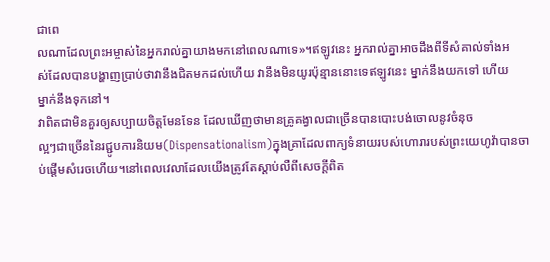ជាពេ
លណាដែលព្រះអម្ចាស់នៃអ្នករាល់គ្នាយាងមកនៅពេលណាទេ»។ឥឡូវនេះ អ្នករាល់គ្នាអាចដឹងពីទីសំគាល់ទាំងអ
ស់ដែលបានបង្ហាញប្រាប់ថាវានឹងជិតមកដល់ហើយ វានឹងមិនយូរប៉ុន្មាននោះទេឥឡូវនេះ ម្នាក់នឹងយកទៅ ហើយ
ម្នាក់នឹងទុកនៅ។
វាពិតជាមិនគួរឲ្យសប្បាយចិត្តមែនទែន ដែលឃើញថាមានគ្រូគង្វាលជាច្រើនបានបោះបង់ចោលនូវចំនុច
ល្អៗជាច្រើននៃរជ្ជូបការនិយម(Dispensationalism)ក្នុងគ្រាដែលពាក្យទំនាយរបស់ហោរារបស់ព្រះយេហូវ៉ាបានចា
ប់ផ្ដើមសំរេចហើយ។នៅពេលវេលាដែលយើងត្រូវតែស្ដាប់លឺពីសេចក្ដីពិត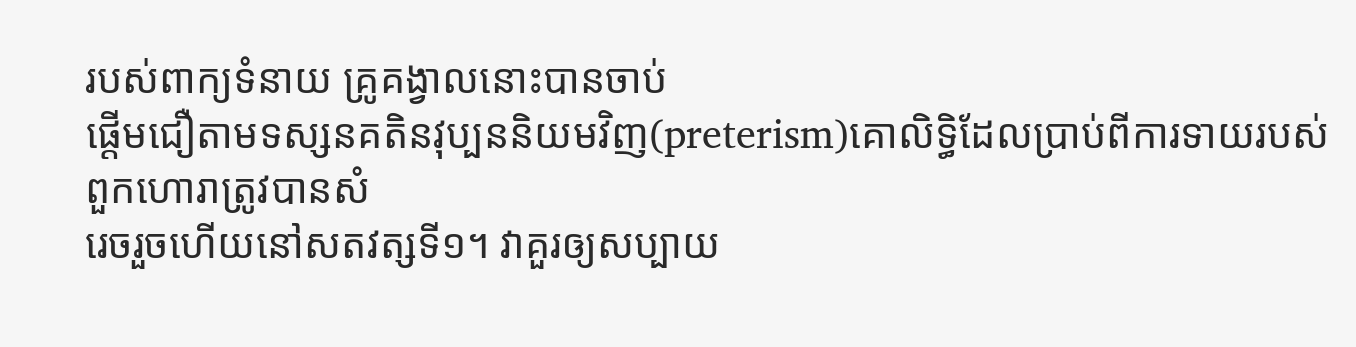របស់ពាក្យទំនាយ គ្រូគង្វាលនោះបានចាប់
ផ្ដើមជឿតាមទស្សនគតិនវុប្បននិយមវិញ(preterism)គោលិទ្ធិដែលប្រាប់ពីការទាយរបស់ពួកហោរាត្រូវបានសំ
រេចរួចហើយនៅសតវត្សទី១។ វាគួរឲ្យសប្បាយ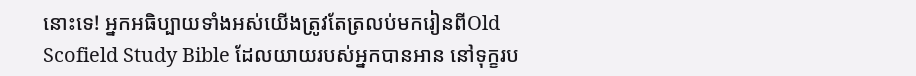នោះទេ! អ្នកអធិប្បាយទាំងអស់យើងត្រូវតែត្រលប់មករៀនពីOld
Scofield Study Bible ដែលយាយរបស់អ្នកបានអាន នៅទុក្ខរប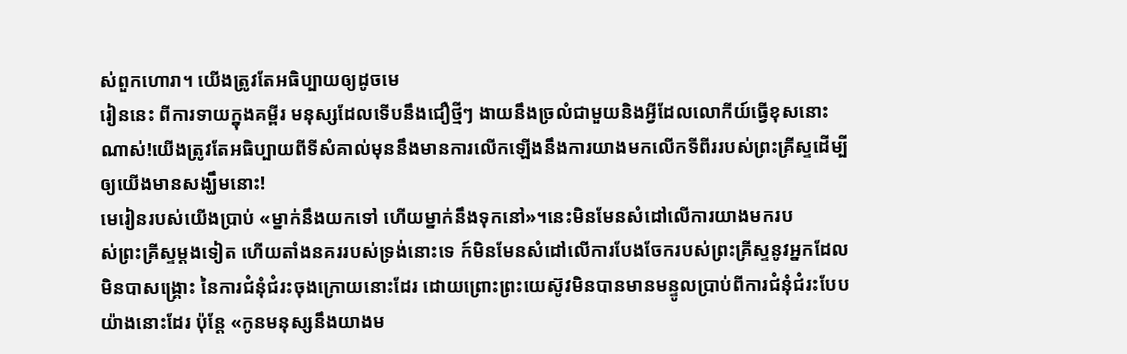ស់ពួកហោរា។ យើងត្រូវតែអធិប្បាយឲ្យដូចមេ
រៀននេះ ពីការទាយក្នុងគម្ពីរ មនុស្សដែលទើបនឹងជឿថ្មីៗ ងាយនឹងច្រលំជាមួយនិងអ្វីដែលលោកីយ៍ធ្វើខុសនោះ
ណាស់!យើងត្រូវតែអធិប្បាយពីទីសំគាល់មុននឹងមានការលើកឡើងនឹងការយាងមកលើកទីពីររបស់ព្រះគ្រីស្ទដើម្បី
ឲ្យយើងមានសង្ឃឹមនោះ!
មេរៀនរបស់យើងប្រាប់ «ម្នាក់នឹងយកទៅ ហើយម្នាក់នឹងទុកនៅ»។នេះមិនមែនសំដៅលើការយាងមករប
ស់ព្រះគ្រីស្ទម្ដងទៀត ហើយតាំងនគររបស់ទ្រង់នោះទេ ក៍មិនមែនសំដៅលើការបែងចែករបស់ព្រះគ្រីស្ទនូវអ្នកដែល
មិនបាសង្រ្គោះ នៃការជំនុំជំរះចុងក្រោយនោះដែរ ដោយព្រោះព្រះយេស៊ូវមិនបានមានមន្ទូលប្រាប់ពីការជំនុំជំរះបែប
យ៉ាងនោះដែរ ប៉ុន្ដែ «កូនមនុស្សនឹងយាងម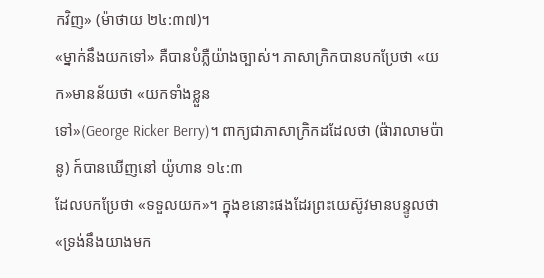កវិញ» (ម៉ាថាយ ២៤:៣៧)។
«ម្នាក់នឹងយកទៅ» គឺបានបំភ្លឺយ៉ាងច្បាស់។ ភាសាក្រិកបានបកប្រែថា «យក»មានន័យថា «យកទាំងខ្លួន
ទៅ»(George Ricker Berry)។ ពាក្យជាភាសាក្រិកដដែលថា (ផ៉ារាលាមប៉ានូ) ក៍បានឃើញនៅ យ៉ូហាន ១៤:៣
ដែលបកប្រែថា «ទទួលយក»។ ក្នុងខនោះផងដែរព្រះយេស៊ូវមានបន្ទូលថា «ទ្រង់នឹងយាងមក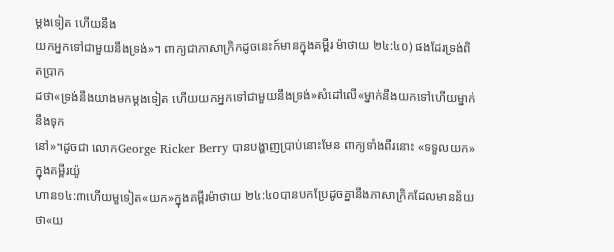ម្ដងទៀត ហើយនឹង
យកអ្នកទៅជាមួយនឹងទ្រង់»។ ពាក្យជាភាសាក្រិកដូចនេះក៍មានក្នុងគម្ពីរ ម៉ាថាយ ២៤:៤០) ផងដែរទ្រង់ពិតប្រាក
ដថា«ទ្រង់នឹងយាងមកម្ដងទៀត ហើយយកអ្នកទៅជាមួយនឹងទ្រង់»សំដៅលើ«ម្នាក់នឹងយកទៅហើយម្នាក់នឹងទុក
នៅ»។ដូចជា លោកGeorge Ricker Berry បានបង្ហាញប្រាប់នោះមែន ពាក្យទាំងពីរនោះ «ទទួលយក»ក្នុងគម្ពីរយ៉ូ
ហាន១៤:៣ហើយមួទៀត«យក»ក្នុងគម្ពីរម៉ាថាយ ២៤:៤០បានបកប្រែដូចគ្នានឹងភាសាក្រិកដែលមានន័យថា«យ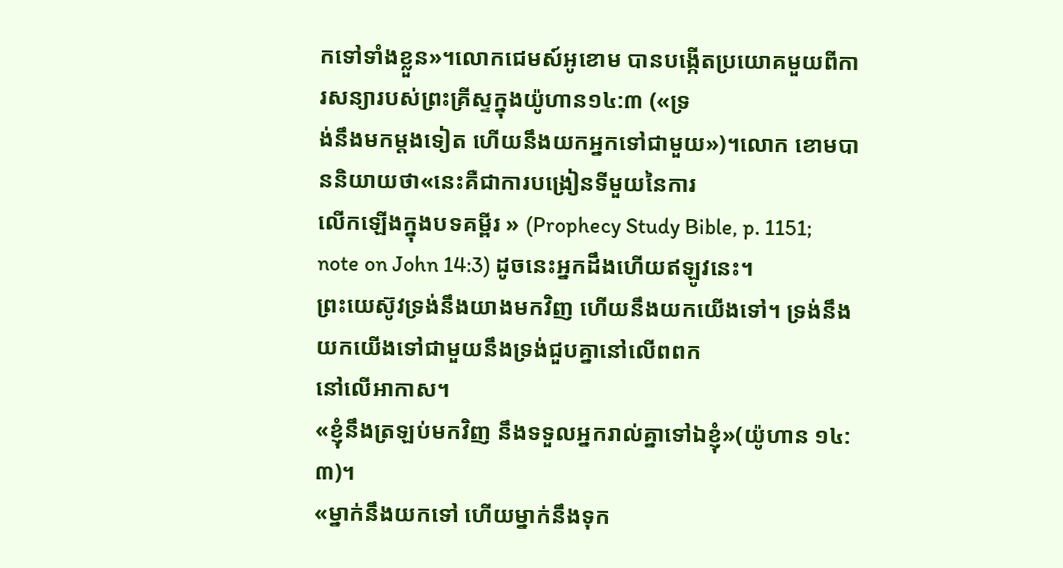កទៅទាំងខ្លួន»។លោកជេមស៍អូខោម បានបង្កើតប្រយោគមួយពីការសន្យារបស់ព្រះគ្រីស្ទក្នុងយ៉ូហាន១៤:៣ («ទ្រ
ង់នឹងមកម្ដងទៀត ហើយនឹងយកអ្នកទៅជាមួយ»)។លោក ខោមបាននិយាយថា«នេះគឺជាការបង្រៀនទីមួយនៃការ
លើកឡើងក្នុងបទគម្ពីរ » (Prophecy Study Bible, p. 1151; note on John 14:3) ដូចនេះអ្នកដឹងហើយឥឡូវនេះ។
ព្រះយេស៊ូវទ្រង់នឹងយាងមកវិញ ហើយនឹងយកយើងទៅ។ ទ្រង់នឹងយកយើងទៅជាមួយនឹងទ្រង់ជួបគ្នានៅលើពពក
នៅលើអាកាស។
«ខ្ញុំនឹងត្រឡប់មកវិញ នឹងទទួលអ្នករាល់គ្នាទៅឯខ្ញុំ»(យ៉ូហាន ១៤:៣)។
«ម្នាក់នឹងយកទៅ ហើយម្នាក់នឹងទុក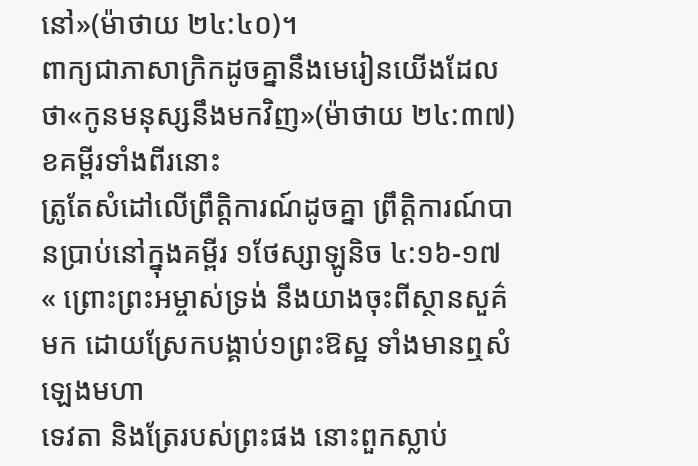នៅ»(ម៉ាថាយ ២៤:៤០)។
ពាក្យជាភាសាក្រិកដូចគ្នានឹងមេរៀនយើងដែលថា«កូនមនុស្សនឹងមកវិញ»(ម៉ាថាយ ២៤:៣៧)ខគម្ពីរទាំងពីរនោះ
ត្រូតែសំដៅលើព្រឹត្តិការណ៍ដូចគ្នា ព្រឹត្តិការណ៍បានប្រាប់នៅក្នុងគម្ពីរ ១ថែស្សាឡូនិច ៤:១៦-១៧
« ព្រោះព្រះអម្ចាស់ទ្រង់ នឹងយាងចុះពីស្ថានសួគ៌មក ដោយស្រែកបង្គាប់១ព្រះឱស្ឋ ទាំងមានឮសំឡេងមហា
ទេវតា និងត្រែរបស់ព្រះផង នោះពួកស្លាប់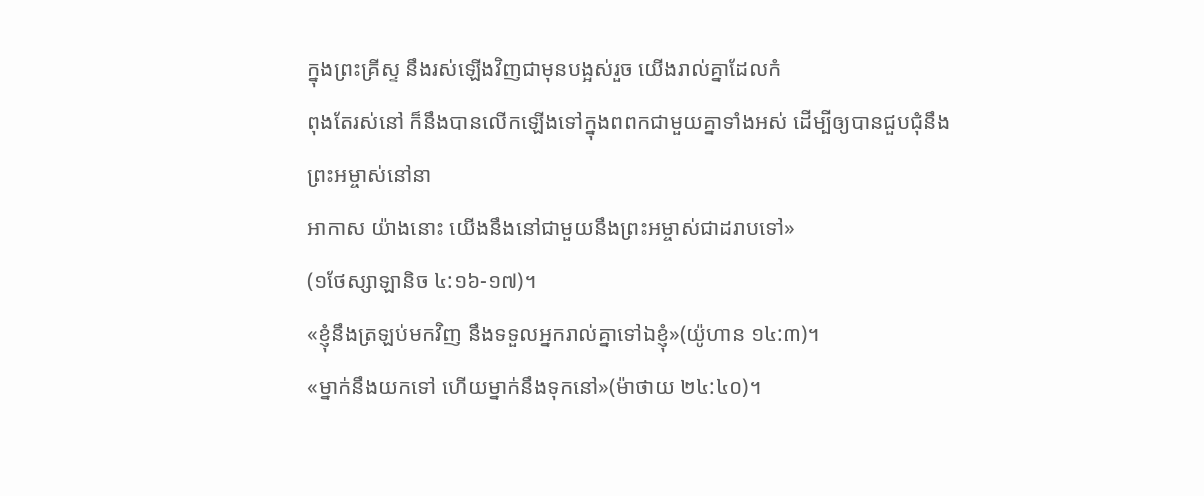ក្នុងព្រះគ្រីស្ទ នឹងរស់ឡើងវិញជាមុនបង្អស់រួច យើងរាល់គ្នាដែលកំ
ពុងតែរស់នៅ ក៏នឹងបានលើកឡើងទៅក្នុងពពកជាមួយគ្នាទាំងអស់ ដើម្បីឲ្យបានជួបជុំនឹងព្រះអម្ចាស់នៅនា
អាកាស យ៉ាងនោះ យើងនឹងនៅជាមួយនឹងព្រះអម្ចាស់ជាដរាបទៅ»
(១ថែស្សាឡានិច ៤:១៦-១៧)។
«ខ្ញុំនឹងត្រឡប់មកវិញ នឹងទទួលអ្នករាល់គ្នាទៅឯខ្ញុំ»(យ៉ូហាន ១៤:៣)។
«ម្នាក់នឹងយកទៅ ហើយម្នាក់នឹងទុកនៅ»(ម៉ាថាយ ២៤:៤០)។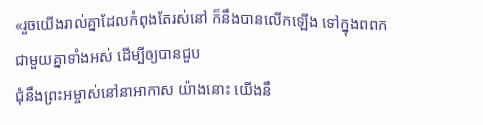«រួចយើងរាល់គ្នាដែលកំពុងតែរស់នៅ ក៏នឹងបានលើកឡើង ទៅក្នុងពពកជាមួយគ្នាទាំងអស់ ដើម្បីឲ្យបានជួប
ជុំនឹងព្រះអម្ចាស់នៅនាអាកាស យ៉ាងនោះ យើងនឹ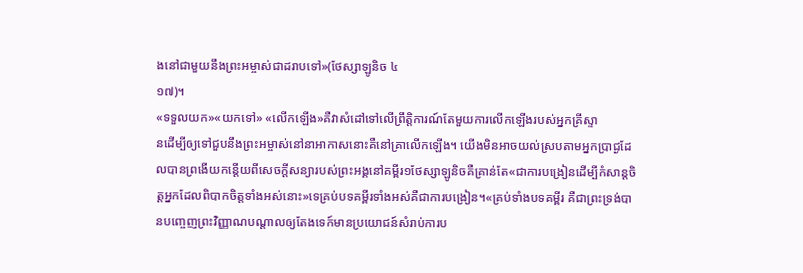ងនៅជាមួយនឹងព្រះអម្ចាស់ជាដរាបទៅ»(ថែស្សាឡូនិច ៤
១៧)។
«ទទួលយក»«យកទៅ» «លើកឡើង»គឺវាសំដៅទៅលើព្រឹត្តិការណ៍តែមួយការលើកឡើងរបស់អ្នកគ្រីស្ទា
នដើម្បីឲ្យទៅជួបនឹងព្រះអម្ចាស់នៅនាអាកាសនោះគឺនៅគ្រាលើកឡើង។ យើងមិនអាចយល់ស្របតាមអ្នកប្រាជ្ងដែ
លបានព្រងើយកន្ដើយពីសេចក្ដីសន្យារបស់ព្រះអង្គនៅគម្ពីរ១ថែស្សាឡូនិចគឺគ្រាន់តែ«ជាការបង្រៀនដើម្បីកំសាន្ដចិ
ត្តអ្នកដែលពិបាកចិត្តទាំងអស់នោះ»ទេគ្រប់បទគម្ពីរទាំងអស់គឺជាការបង្រៀន។«គ្រប់ទាំងបទគម្ពីរ គឺជាព្រះទ្រង់បា
នបញ្ចេញព្រះវិញ្ញាណបណ្ដាលឲ្យតែងទេក៍មានប្រយោជន៍សំរាប់ការប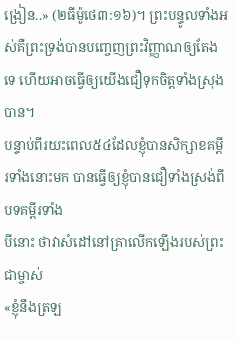ង្រៀន..» (២ធីម៉ូថេ៣:១៦)។ ព្រះបន្ទូលទាំងអស់គឺព្រះទ្រង់បានបញ្ចេញព្រះវិញ្ញាណឲ្យតែងទេ ហើយអាចធ្វើឲ្យយើងជឿទុកចិត្តទាំងស្រុងបាន។
បន្ទាប់ពីរយះពេល៥៤ដែលខ្ញុំបានសិក្សាខគម្ពីរទាំងនោះមក បានធ្វើឲ្យខ្ញុំបានជឿទាំងស្រង់ពីបទគម្ពីរទាំង
បីនោះ ថាវាសំដៅនៅគ្រាលើកឡើងរបស់ព្រះជាម្ចាស់
«ខ្ញុំនឹងត្រឡ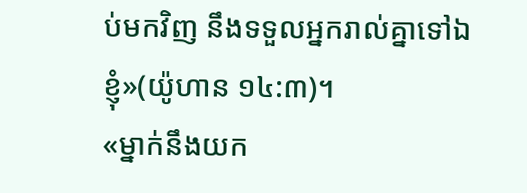ប់មកវិញ នឹងទទួលអ្នករាល់គ្នាទៅឯខ្ញុំ»(យ៉ូហាន ១៤:៣)។
«ម្នាក់នឹងយក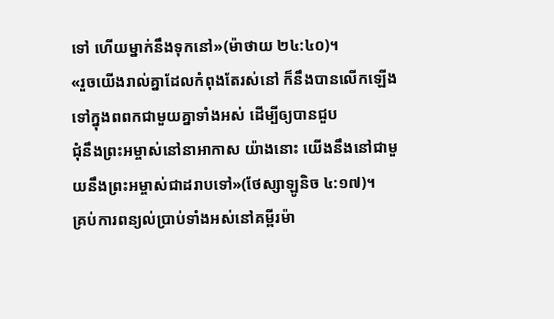ទៅ ហើយម្នាក់នឹងទុកនៅ»(ម៉ាថាយ ២៤:៤០)។
«រួចយើងរាល់គ្នាដែលកំពុងតែរស់នៅ ក៏នឹងបានលើកឡើង ទៅក្នុងពពកជាមួយគ្នាទាំងអស់ ដើម្បីឲ្យបានជួប
ជុំនឹងព្រះអម្ចាស់នៅនាអាកាស យ៉ាងនោះ យើងនឹងនៅជាមួយនឹងព្រះអម្ចាស់ជាដរាបទៅ»(ថែស្សាឡូនិច ៤:១៧)។
គ្រប់ការពន្យល់បា្រប់ទាំងអស់នៅគម្ពីរម៉ា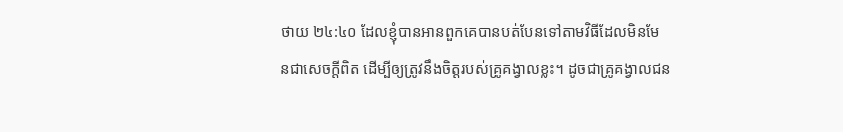ថាយ ២៤:៤០ ដែលខ្ញុំបានអានពួកគេបានបត់បែនទៅតាមវិធីដែលមិនមែ
នជាសេចក្ដីពិត ដើម្បីឲ្យត្រូវនឹងចិត្តរបស់គ្រូគង្វាលខ្លះ។ ដូចជាគ្រូគង្វាលជន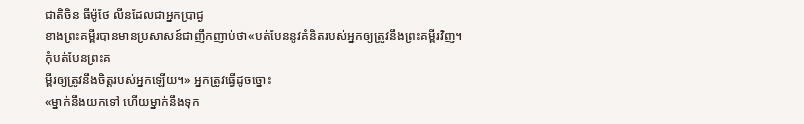ជាតិចិន ធីម៉ូថែ លីនដែលជាអ្នកប្រាជ្ង
ខាងព្រះគម្ពីរបានមានប្រសាសន៍ជាញឹកញាប់ថា«បត់បែននូវគំនិតរបស់អ្នកឲ្យត្រូវនឹងព្រះគម្ពីរវិញ។កុំបត់បែនព្រះគ
ម្ពីរឲ្យត្រូវនឹងចិត្តរបស់អ្នកឡើយ។» អ្នកត្រូវធ្វើដូចច្នោះ
«ម្នាក់នឹងយកទៅ ហើយម្នាក់នឹងទុក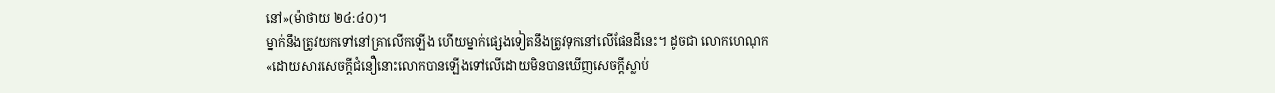នៅ»(ម៉ាថាយ ២៤:៤០)។
ម្នាក់នឹងត្រូវយកទៅនៅគ្រាលើកឡើង ហើយម្នាក់ផ្សេងទៀតនឹងត្រូវទុកនៅលើផែនដីនេះ។ ដូចជា លោកហេណុក
«ដោយសារសេចក្ដីជំនឿនោះលោកបានឡើងទៅលើដោយមិនបានឃើញសេចក្ដីស្លាប់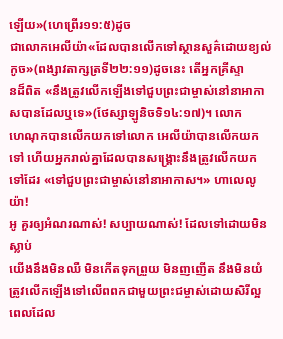ឡើយ»(ហេព្រើរ១១:៥)ដូច
ជាលោកអេលីយ៉ា«ដែលបានលើកទៅស្ថានសួគ៌ដោយខ្យល់កូច»(ពង្សាវតាក្សត្រទី២២:១១)ដូចនេះ តើអ្នកគ្រីស្ទា
នដ៏ពិត «នឹងត្រូវលើកឡើងទៅជួបព្រះជាម្ចាស់នៅនាអាកាសបានដែលឬទេ»(ថែស្សាឡូនិចទិ១៤:១៧)។ លោក
ហេណុកបានលើកយកទៅលោក អេលីយ៉ាបានលើកយកទៅ ហើយអ្នករាល់គ្នាដែលបានសង្រ្គោះនឹងត្រូវលើកយក
ទៅដែរ «ទៅជួបព្រះជាម្ចាស់នៅនាអាកាស។» ហាលេលូយ៉ា!
អូ គួរឲ្យអំណរណាស់! សប្បាយណាស់! ដែលទៅដោយមិនស្លាប់
យើងនឹងមិនឈឺ មិនកើតទុកព្រួយ មិនញញើត នឹងមិនយំ
ត្រូវលើកឡើងទៅលើពពកជាមួយព្រះជម្ចាស់ដោយសិរីល្អ
ពេលដែល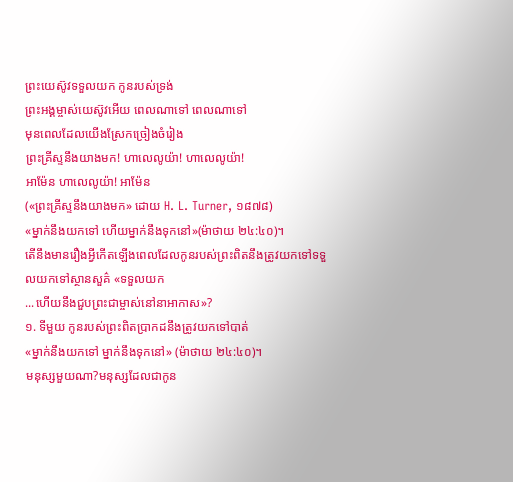ព្រះយេស៊ូវទទួលយក កូនរបស់ទ្រង់
ព្រះអង្គម្ចាស់យេស៊ូវអើយ ពេលណាទៅ ពេលណាទៅ
មុនពេលដែលយើងស្រែកច្រៀងចំរៀង
ព្រះគ្រីស្ទនឹងយាងមក! ហាលេលូយ៉ា! ហាលេលូយ៉ា!
អាម៉ែន ហាលេលូយ៉ា! អាម៉ែន
(«ព្រះគ្រីស្ទនឹងយាងមក» ដោយ H. L. Turner, ១៨៧៨)
«ម្នាក់នឹងយកទៅ ហើយម្នាក់នឹងទុកនៅ»(ម៉ាថាយ ២៤:៤០)។
តើនឹងមានរឿងអ្វីកើតឡើងពេលដែលកូនរបស់ព្រះពិតនឹងត្រូវយកទៅទទួលយកទៅស្ថានសួគ៌ «ទទួលយក
...ហើយនឹងជួបព្រះជាម្ចាស់នៅនាអាកាស»?
១. ទីមួយ កូនរបស់ព្រះពិតប្រាកដនឹងត្រូវយកទៅបាត់
«ម្នាក់នឹងយកទៅ ម្នាក់នឹងទុកនៅ» (ម៉ាថាយ ២៤:៤០)។
មនុស្សមួយណា?មនុស្សដែលជាកូន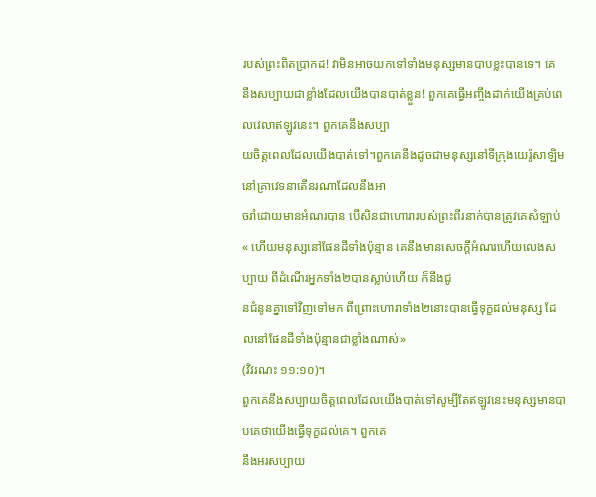របស់ព្រះពិតប្រាកដ! វាមិនអាចយកទៅទាំងមនុស្សមានបាបខ្លះបានទេ។ គេ
នឹងសប្បាយជាខ្លាំងដែលយើងបានបាត់ខ្លួន! ពួកគេធ្វើអញ្ចឹងដាក់យើងគ្រប់ពេលវេលាឥឡូវនេះ។ ពួកគេនឹងសប្បា
យចិត្តពេលដែលយើងបាត់ទៅ។ពួកគេនឹងដូចជាមនុស្សនៅទីក្រុងយេរ៉ូសាឡិម នៅគ្រាវេទនាតើនរណាដែលនឹងអា
ចរាំដោយមានអំណរបាន បើសិនជាហោរារបស់ព្រះពីរនាក់បានត្រូវគេសំឡាប់
« ហើយមនុស្សនៅផែនដីទាំងប៉ុន្មាន គេនឹងមានសេចក្តីអំណរហើយលេងសប្បាយ ពីដំណើរអ្នកទាំង២បានស្លាប់ហើយ ក៏នឹងជូ
នជំនូនគ្នាទៅវិញទៅមក ពីព្រោះហោរាទាំង២នោះបានធ្វើទុក្ខដល់មនុស្ស ដែលនៅផែនដីទាំងប៉ុន្មានជាខ្លាំងណាស់»
(វិវរណះ ១១:១០)។
ពួកគេនឹងសប្បាយចិត្តពេលដែលយើងបាត់ទៅសូម្បីតែឥឡូវនេះមនុស្សមានបាបគេថាយើងធ្វើទុក្ខដល់គេ។ ពួកគេ
នឹងអរសប្បាយ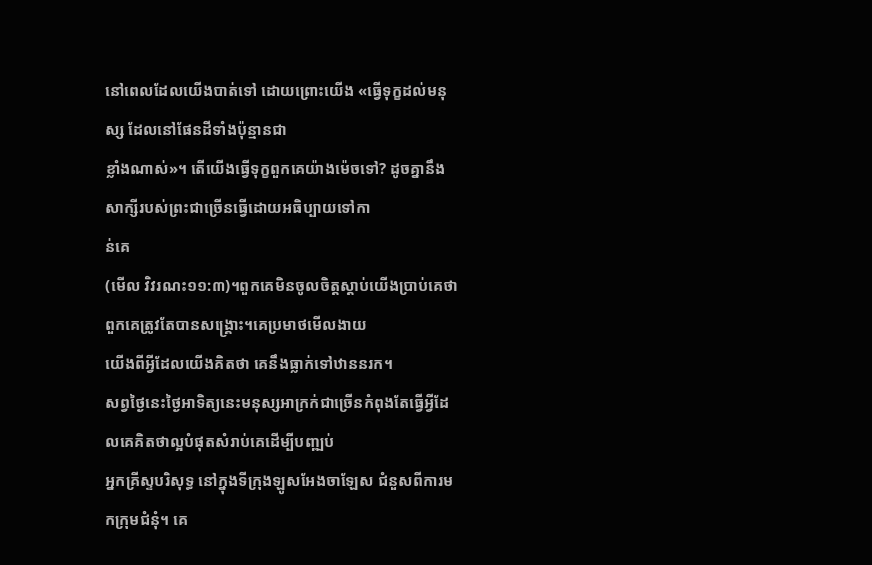នៅពេលដែលយើងបាត់ទៅ ដោយព្រោះយើង «ធ្វើទុក្ខដល់មនុស្ស ដែលនៅផែនដីទាំងប៉ុន្មានជា
ខ្លាំងណាស់»។ តើយើងធ្វើទុក្ខពួកគេយ៉ាងម៉េចទៅ? ដូចគ្នានឹង សាក្សីរបស់ព្រះជាច្រើនធ្វើដោយអធិប្បាយទៅកា
ន់គេ
(មើល វិវរណះ១១:៣)។ពួកគេមិនចូលចិត្តស្ដាប់យើងប្រាប់គេថា ពួកគេត្រូវតែបានសង្រ្គោះ។គេប្រមាថមើលងាយ
យើងពីអ្វីដែលយើងគិតថា គេនឹងធ្លាក់ទៅឋាននរក។
សព្វថ្ងៃនេះថ្ងៃអាទិត្យនេះមនុស្សអាក្រក់ជាច្រើនកំពុងតែធើ្វអ្វីដែលគេគិតថាល្អបំផុតសំរាប់គេដើម្បីបញ្ឍប់
អ្នកគ្រីស្ទបរិសុទ្ធ នៅក្នុងទីក្រុងឡូសអែងចាឡែស ជំនួសពីការមកក្រុមជំនុំ។ គេ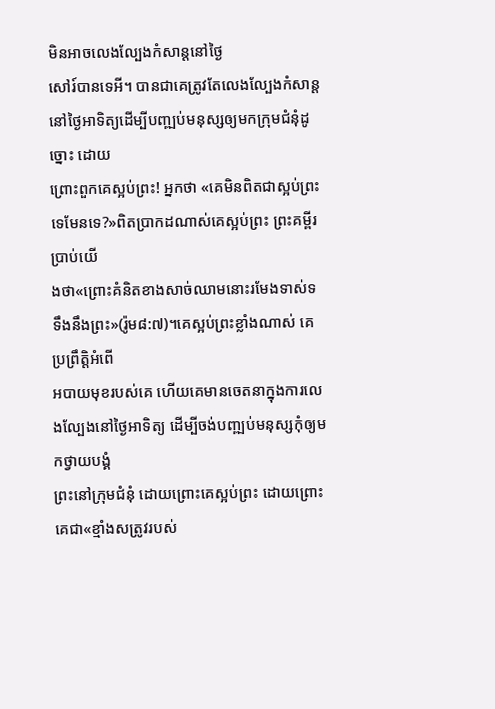មិនអាចលេងល្បែងកំសាន្ដនៅថ្ងៃ
សៅរ៍បានទេអី។ បានជាគេត្រូវតែលេងល្បែងកំសាន្ដនៅថ្ងៃអាទិត្យដើម្បីបញ្ឍប់មនុស្សឲ្យមកក្រុមជំនុំដូច្នោះ ដោយ
ព្រោះពួកគេស្អប់ព្រះ! អ្នកថា «គេមិនពិតជាស្អប់ព្រះ ទេមែនទេ?»ពិតប្រាកដណាស់គេស្អប់ព្រះ ព្រះគម្ពីរប្រាប់យើ
ងថា«ព្រោះគំនិតខាងសាច់ឈាមនោះរមែងទាស់ទទឹងនឹងព្រះ»(រ៉ូម៨:៧)។គេស្អប់ព្រះខ្លាំងណាស់ គេប្រព្រឹត្តិអំពើ
អបាយមុខរបស់គេ ហើយគេមានចេតនាក្នុងការលេងល្បែងនៅថ្ងៃអាទិត្យ ដើម្បីចង់បញ្ឍប់មនុស្សកុំឲ្យមកថ្វាយបង្គំ
ព្រះនៅក្រុមជំនុំ ដោយព្រោះគេស្អប់ព្រះ ដោយព្រោះគេជា«ខ្មាំងសត្រូវរបស់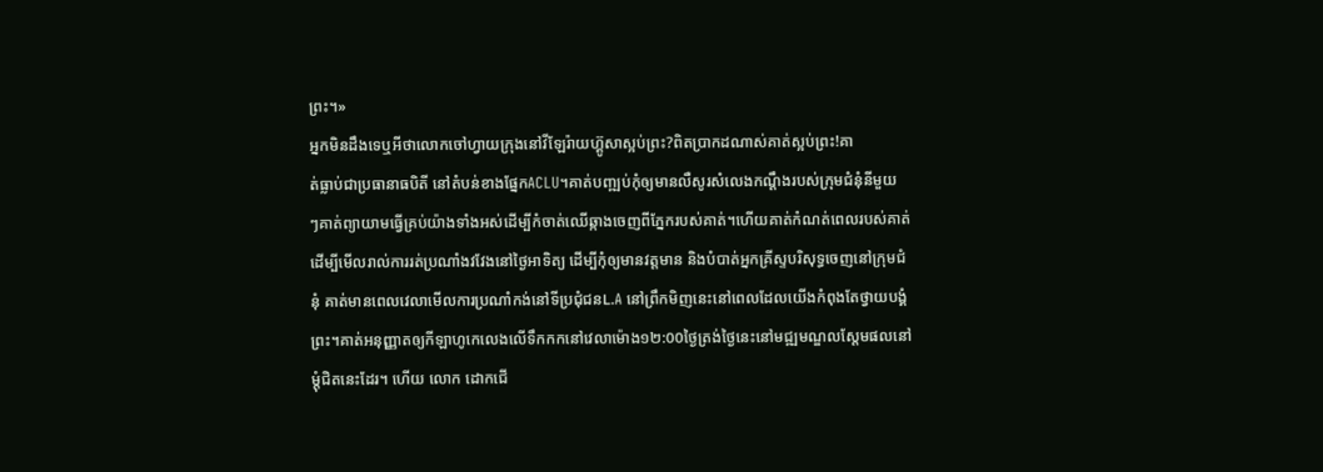ព្រះ។»
អ្នកមិនដឹងទេឬអីថាលោកចៅហ្វាយក្រុងនៅវីឡែរ៉ាយហ៊្គូសាស្អប់ព្រះ?ពិតប្រាកដណាស់គាត់ស្អប់ព្រះ!គា
ត់ធ្លាប់ជាប្រធានាធបិតី នៅតំបន់ខាងផ្នែកACLU។គាត់បញ្ឍប់កុំឲ្យមានលឺសូរសំលេងកណ្ដឹងរបស់ក្រុមជំនុំនីមួយ
ៗគាត់ព្យាយាមធ្វើគ្រប់យ៉ាងទាំងអស់ដើម្បីកំចាត់ឈើឆ្កាងចេញពីភ្នែករបស់គាត់។ហើយគាត់កំណត់ពេលរបស់គាត់
ដើម្បីមើលរាល់ការរត់ប្រណាំងវវែងនៅថ្ងៃអាទិត្យ ដើម្បីកុំឲ្យមានវត្តមាន និងបំបាត់អ្នកគ្រីស្ទបរិសុទ្ធចេញនៅក្រុមជំ
នុំ គាត់មានពេលវេលាមើលការប្រណាំកង់នៅទីប្រជុំជនL.A នៅព្រឹកមិញនេះនៅពេលដែលយើងកំពុងតែថ្វាយបង្គំ
ព្រះ។គាត់អនុញ្ញាតឲ្យកីឡាហូកេលេងលើទឹកកកនៅវេលាម៉ោង១២:00ថ្ងៃត្រង់ថ្ងៃនេះនៅមជ្ឍមណ្ឌលស្ដែមផលនៅ
ម្ដុំជិតនេះដែរ។ ហើយ លោក ដោកជើ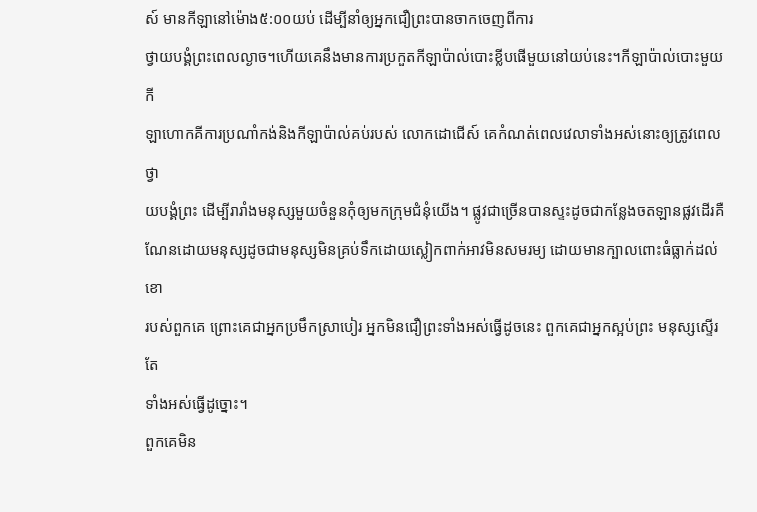ស៍ មានកីឡានៅម៉ោង៥:០០យប់ ដើម្បីនាំឲ្យអ្នកជឿព្រះបានចាកចេញពីការ
ថ្វាយបង្គំព្រះពេលល្ងាច។ហើយគេនឹងមានការប្រកួតកីឡាប៉ាល់បោះខ្លីបផើមួយនៅយប់នេះ។កីឡាប៉ាល់បោះមួយកី
ឡាហោកគីការប្រណាំកង់និងកីឡាប៉ាល់គប់របស់ លោកដោជើស៍ គេកំណត់ពេលវេលាទាំងអស់នោះឲ្យត្រូវពេលថ្វា
យបង្គំព្រះ ដើម្បីរារាំងមនុស្សមួយចំនួនកុំឲ្យមកក្រុមជំនុំយើង។ ផ្លូវជាច្រើនបានស្ទះដូចជាកន្លែងចតឡានផ្លវដើរគឺ
ណែនដោយមនុស្សដូចជាមនុស្សមិនគ្រប់ទឹកដោយស្លៀកពាក់អាវមិនសមរម្យ ដោយមានក្បាលពោះធំធ្លាក់ដល់ខោ
របស់ពួកគេ ព្រោះគេជាអ្នកប្រមឹកស្រាបៀរ អ្នកមិនជឿព្រះទាំងអស់ធ្វើដូចនេះ ពួកគេជាអ្នកស្អប់ព្រះ មនុស្សស្ទើរតែ
ទាំងអស់ធ្វើដូច្នោះ។
ពួកគេមិន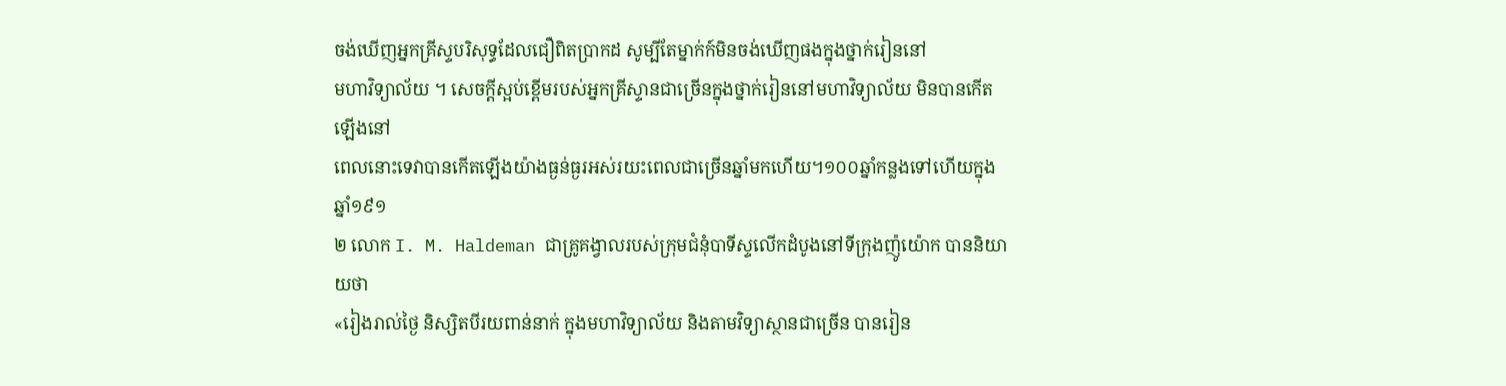ចង់ឃើញអ្នកគ្រីស្ទបរិសុទ្ធដែលជឿពិតប្រាកដ សូម្បីតែម្នាក់ក៍មិនចង់ឃើញផងក្នុងថ្នាក់រៀននៅ
មហាវិទ្យាល័យ ។ សេចក្ដីស្អប់ខ្ពើមរបស់អ្នកគ្រីស្ទានជាច្រើនក្នុងថ្នាក់រៀននៅមហាវិទ្យាល័យ មិនបានកើតឡើងនៅ
ពេលនោះទេវាបានកើតឡើងយ៉ាងធ្ងន់ធ្ងរអស់រយះពេលជាច្រើនឆ្នាំមកហើយ។១០០ឆ្នាំកន្លងទៅហើយក្នុងឆ្នាំ១៩១
២ លោក I. M. Haldeman ជាគ្រូគង្វាលរបស់ក្រុមជំនុំបាទីស្ទលើកដំបូងនៅទីក្រុងញ៉ូយ៉ោក បាននិយាយថា
«រៀងរាល់ថ្ងៃ និស្សិតបីរយពាន់នាក់ ក្នុងមហាវិទ្យាល័យ និងតាមវិទ្យាស្ថានជាច្រើន បានរៀន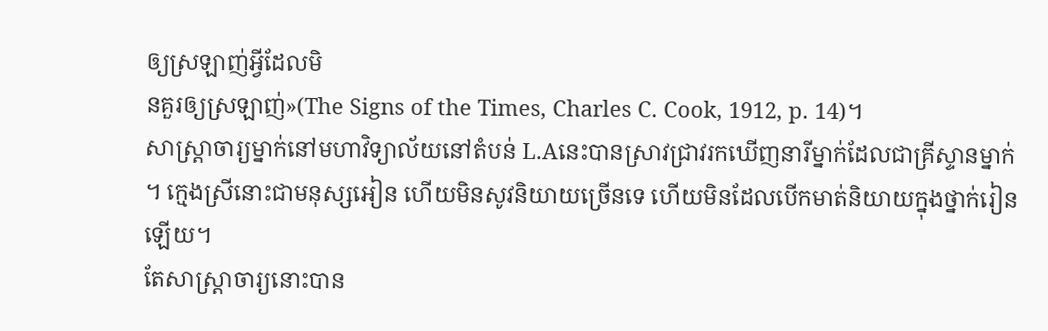ឲ្យស្រឡាញ់អ្វីដែលមិ
នគួរឲ្យស្រឡាញ់»(The Signs of the Times, Charles C. Cook, 1912, p. 14)។
សាស្រ្ដាចារ្យម្នាក់នៅមហាវិទ្យាល័យនៅតំបន់ L.Aនេះបានស្រាវជ្រាវរកឃើញនារីម្នាក់ដែលជាគ្រីស្ទានម្នាក់
។ ក្មេងស្រីនោះជាមនុស្សអៀន ហើយមិនសូវនិយាយច្រើនទេ ហើយមិនដែលបើកមាត់និយាយក្នុងថ្នាក់រៀនឡើយ។
តែសាស្រ្ដាចារ្យនោះបាន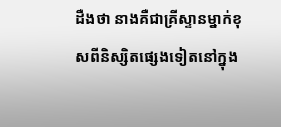ដឺងថា នាងគឺជាគ្រីស្ទានម្នាក់ខុសពីនិស្សិតផ្សេងទៀតនៅក្នុង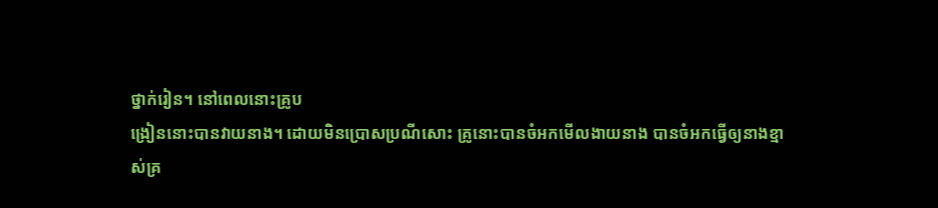ថ្នាក់រៀន។ នៅពេលនោះគ្រូប
ង្រៀននោះបានវាយនាង។ ដោយមិនប្រោសប្រណីសោះ គ្រូនោះបានចំអកមើលងាយនាង បានចំអកធ្វើឲ្យនាងខ្មា
ស់គ្រ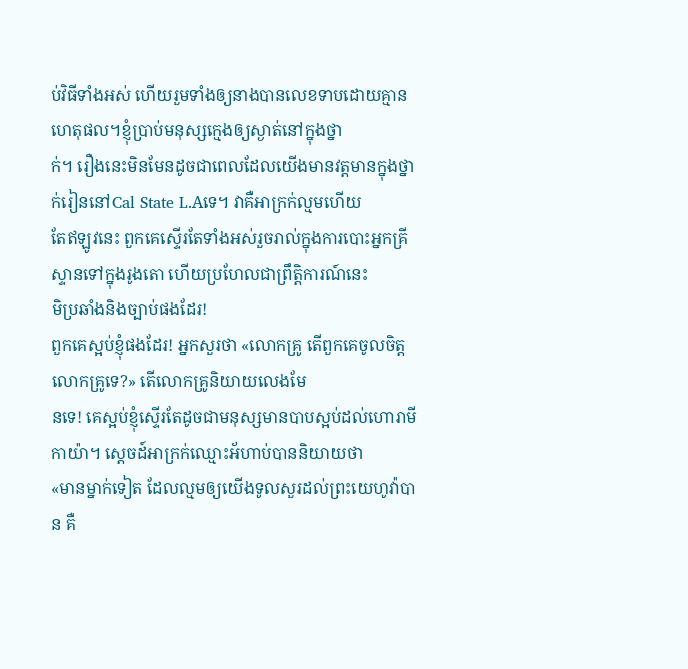ប់វិធីទាំងអស់ ហើយរួមទាំងឲ្យនាងបានលេខទាបដោយគ្មានហេតុផល។ខ្ញុំបា្រប់មនុស្សក្មេងឲ្យស្ងាត់នៅក្នុងថ្នា
ក់។ រឿងនេះមិនមែនដូចជាពេលដែលយើងមានវត្តមានក្នុងថ្នាក់រៀននៅCal State L.Aទេ។ វាគឺអាក្រក់ល្មមហើយ
តែឥឡូវនេះ ពួកគេស្ទើរតែទាំងអស់រួចរាល់ក្នុងការបោះអ្នកគ្រីស្ទានទៅក្នុងរូងតោ ហើយប្រហែលជាព្រឹត្តិការណ៍នេះ
មិប្រឆាំងនិងច្បាប់ផងដែរ!
ពួកគេស្អប់ខ្ញុំផងដែរ! អ្នកសួរថា «លោកគ្រូ តើពួកគេចូលចិត្តលោកគ្រូទេ?» តើលោកគ្រូនិយាយលេងមែ
នទេ! គេស្អប់ខ្ញុំស្ទើរតែដូចជាមនុស្សមានបាបស្អប់ដល់ហោរាមីកាយ៉ា។ ស្ដេចដ៍អាក្រក់ឈ្មោះអ័ហាប់បាននិយាយថា
«មានម្នាក់ទៀត ដែលល្មមឲ្យយើងទូលសួរដល់ព្រះយេហូវ៉ាបាន គឺ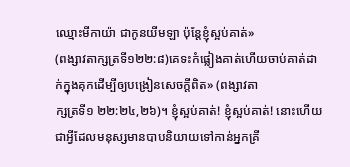ឈ្មោះមីកាយ៉ា ជាកូនយីមឡា ប៉ុន្ដែខ្ញុំស្អប់គាត់»
(ពង្សាវតាក្សត្រទី១២២:៨)គេទះកំផ្លៀងគាត់ហើយចាប់គាត់ដាក់ក្នុងគុកដើម្បីឲ្យបង្រៀនសេចក្ដីពិត» (ពង្សាវតា
ក្សត្រទី១ ២២:២៤,២៦)។ ខ្ញុំស្អប់គាត់! ខ្ញុំស្អប់គាត់! នោះហើយជាអ្វីដែលមនុស្សមានបាបនិយាយទៅកាន់អ្នកគ្រី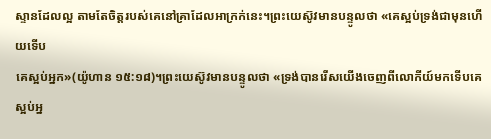ស្ទានដែលល្អ តាមតែចិត្តរបស់គេនៅគ្រាដែលអាក្រក់នេះ។ព្រះយេស៊ូវមានបន្ទូលថា «គេស្អប់ទ្រង់ជាមុនហើយទើប
គេស្អប់អ្នក»(យ៉ូហាន ១៥:១៨)។ព្រះយេស៊ូវមានបន្ទូលថា «ទ្រង់បានរើសយើងចេញពីលោកីយ៍មកទើបគេស្អប់អ្ន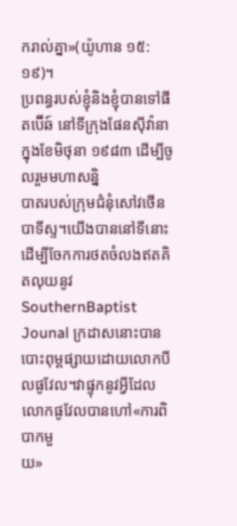ករាល់គ្នា»(យ៉ូហាន ១៥:១៩)។
ប្រពន្ធរបស់ខ្ញុំនិងខ្ញុំបានទៅផីតប៊ើឆ៍ នៅទីក្រុងផែនស៊ីវ៉ានា ក្នុងខែមិថុនា ១៩៨៣ ដើម្បីចូលរួមមហាសន្និ
បាតរបស់ក្រុមជំនុំសៅវថើនបាទីស្ទ។យើងបាននៅទីនោះដើម្បីចែកការថតចំលងឥតគិតលុយនូវSouthernBaptist
Jounal ក្រដាសនោះបានបោះពុម្ពផ្សាយដោយលោកបីលផូវែល។វាផ្ទុកនូវអ្វីដែលលោកផូវែលបានហៅ«ការពិបាកមួ
យ»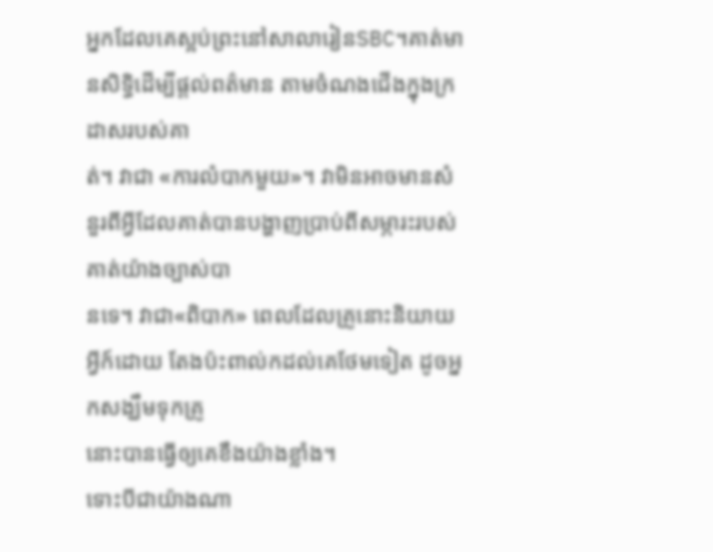អ្នកដែលគេស្អប់ព្រះនៅសាលារៀនSBC។គាត់មានសិទ្ធិដើម្បីផ្ដល់ពត៌មាន តាមចំណងជើងក្នុងក្រដាសរបស់គា
ត់។ វាជា «ការលំបាកមួយ»។ វាមិនអាចមានសំនួរពីអ្វីដែលគាត់បានបង្ហាញបា្រប់ពីសម្ភារះរបស់គាត់យ៉ាងច្បាស់បា
នទេ។ វាជា«ពិបាក» ពេលដែលគ្រូនោះនិយាយអ្វីក៍ដោយ តែងប៉ះពាល់កដល់គេថែមទៀត ដូចអ្នកសង្ឃឹមទុកគ្រូ
នោះបានធ្វើឲ្យគេខឹងយ៉ាងខ្លាំង។
ទោះបីជាយ៉ាងណា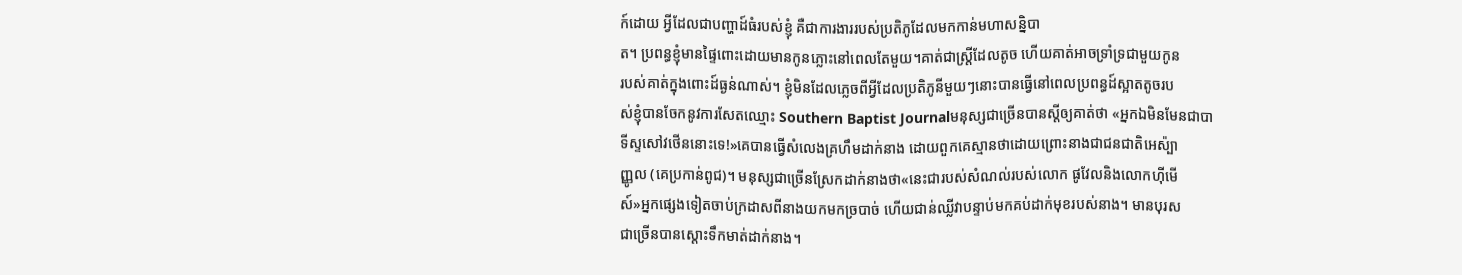ក៍ដោយ អ្វីដែលជាបញ្ហាដ៍ធំរបស់ខ្ញុំ គឺជាការងាររបស់ប្រតិភូដែលមកកាន់មហាសន្និបា
ត។ ប្រពន្ធខ្ញុំមានផ្ទៃពោះដោយមានកូនភ្លោះនៅពេលតែមួយ។គាត់ជាស្រ្ដីដែលតូច ហើយគាត់អាចទ្រាំទ្រជាមួយកូន
របស់គាត់ក្នុងពោះដ៍ធ្ងន់ណាស់។ ខ្ញុំមិនដែលភ្លេចពីអ្វីដែលប្រតិភូនីមួយៗនោះបានធ្វើនៅពេលប្រពន្ធដ៍ស្អាតតូចរប
ស់ខ្ញុំបានចែកនូវការសែតឈ្មោះ Southern Baptist Journalមនុស្សជាច្រើនបានស្ដីឲ្យគាត់ថា «អ្នកឯមិនមែនជាបា
ទីស្ទសៅវថើននោះទេ!»គេបានធ្វើសំលេងគ្រហឹមដាក់នាង ដោយពួកគេស្មានថាដោយព្រោះនាងជាជនជាតិអេស៉្បា
ញ្ញូល (គេប្រកាន់ពូជ)។ មនុស្សជាច្រើនស្រែកដាក់នាងថា«នេះជារបស់សំណល់របស់លោក ផូវែលនិងលោកហ៊ីមើ
ស៍»អ្នកផ្សេងទៀតចាប់ក្រដាសពីនាងយកមកច្របាច់ ហើយជាន់ឈ្លីវាបន្ទាប់មកគប់ដាក់មុខរបស់នាង។ មានបុរស
ជាច្រើនបានស្ដោះទឹកមាត់ដាក់នាង។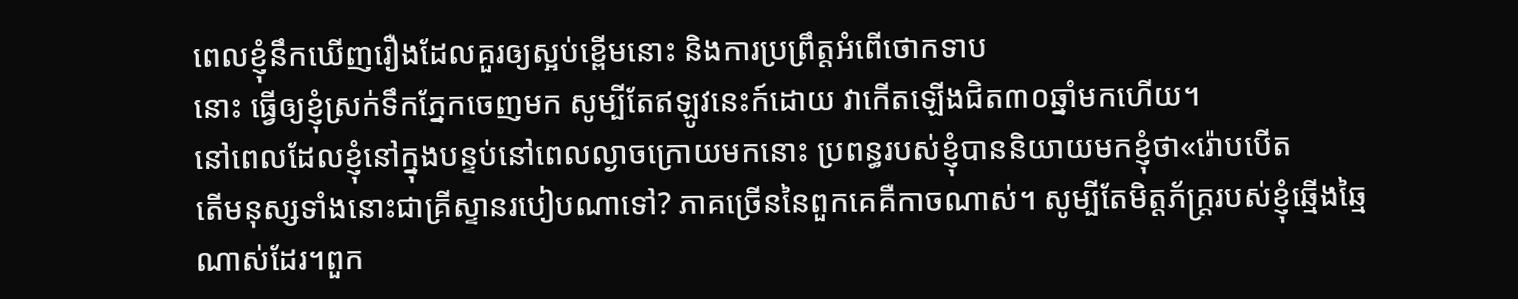ពេលខ្ញុំនឹកឃើញរឿងដែលគួរឲ្យស្អប់ខ្ពើមនោះ និងការប្រព្រឹត្តអំពើថោកទាប
នោះ ធ្វើឲ្យខ្ញុំស្រក់ទឹកភ្នែកចេញមក សូម្បីតែឥឡូវនេះក៍ដោយ វាកើតឡើងជិត៣០ឆ្នាំមកហើយ។
នៅពេលដែលខ្ញុំនៅក្នុងបន្ទប់នៅពេលល្ងាចក្រោយមកនោះ ប្រពន្ធរបស់ខ្ញុំបាននិយាយមកខ្ញុំថា«រ៉ោបបើត
តើមនុស្សទាំងនោះជាគ្រីស្ទានរបៀបណាទៅ? ភាគច្រើននៃពួកគេគឺកាចណាស់។ សូម្បីតែមិត្តភ័ក្រ្ដរបស់ខ្ញុំឆ្មើងឆ្មៃ
ណាស់ដែរ។ពួក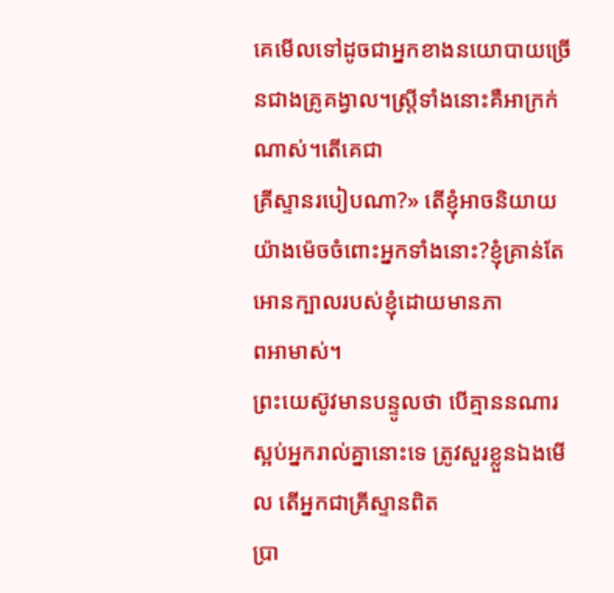គេមើលទៅដូចជាអ្នកខាងនយោបាយច្រើនជាងគ្រូគង្វាល។ស្រ្ដីទាំងនោះគឺអាក្រក់ណាស់។តើគេជា
គ្រីស្ទានរបៀបណា?» តើខ្ញុំអាចនិយាយយ៉ាងម៉េចចំពោះអ្នកទាំងនោះ?ខ្ញុំគ្រាន់តែអោនក្បាលរបស់ខ្ញុំដោយមានភា
ពអាមាស់។
ព្រះយេស៊ូវមានបន្ទូលថា បើគ្មាននណារស្អប់អ្នករាល់គ្នានោះទេ ត្រូវសួរខ្លួនឯងមើល តើអ្នកជាគ្រីស្ទានពិត
ប្រា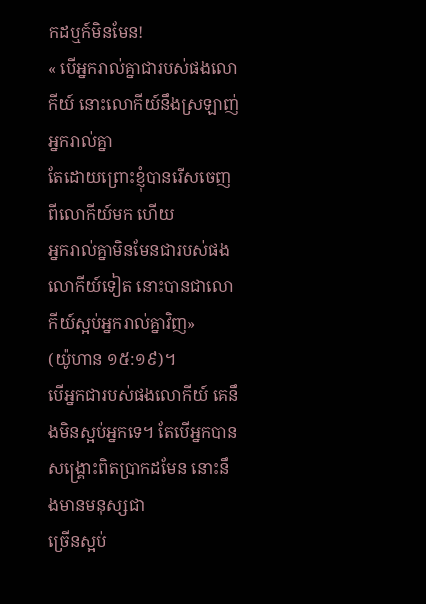កដឬក៍មិនមែន!
« បើអ្នករាល់គ្នាជារបស់ផងលោកីយ៍ នោះលោកីយ៍នឹងស្រឡាញ់អ្នករាល់គ្នា
តែដោយព្រោះខ្ញុំបានរើសចេញពីលោកីយ៍មក ហើយ
អ្នករាល់គ្នាមិនមែនជារបស់ផងលោកីយ៍ទៀត នោះបានជាលោកីយ៍ស្អប់អ្នករាល់គ្នាវិញ»
(យ៉ូហាន ១៥:១៩)។
បើអ្នកជារបស់ផងលោកីយ៍ គេនឹងមិនស្អប់អ្នកទេ។ តែបើអ្នកបានសង្រ្គោះពិតប្រាកដមែន នោះនឹងមានមនុស្សជា
ច្រើនស្អប់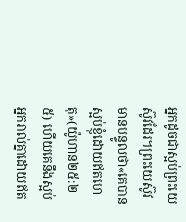អ្នកដូចជាស្អប់ព្រះយេស៊ូវដែរ។ព្រះយេស៊ូវមានបន្ទូលថា«គេបានស្អប់ខ្ញុំដោយឥតហេតុ»(យ៉ូហាន២៥:២
៥) ហើយគេនឹងស្អប់អ្នករាល់គ្នាដោយឥត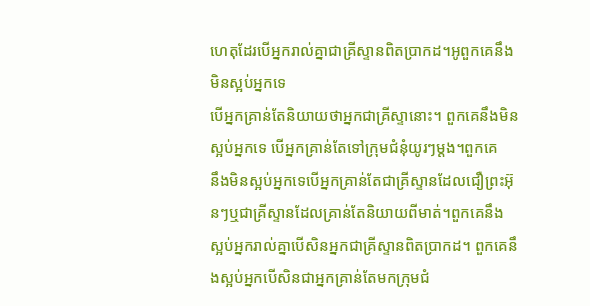ហេតុដែរបើអ្នករាល់គ្នាជាគ្រីស្ទានពិតប្រាកដ។អូពួកគេនឹងមិនស្អប់អ្នកទេ
បើអ្នកគ្រាន់តែនិយាយថាអ្នកជាគ្រីស្ទានោះ។ ពួកគេនឹងមិនស្អប់អ្នកទេ បើអ្នកគ្រាន់តែទៅក្រុមជំនុំយូរៗម្ដង។ពួកគេ
នឹងមិនស្អប់អ្នកទេបើអ្នកគ្រាន់តែជាគ្រីស្ទានដែលជឿព្រះអ៊ុនៗឬជាគ្រីស្ទានដែលគ្រាន់តែនិយាយពីមាត់។ពួកគេនឹង
ស្អប់អ្នករាល់គ្នាបើសិនអ្នកជាគ្រីស្ទានពិតប្រាកដ។ ពួកគេនឹងស្អប់អ្នកបើសិនជាអ្នកគ្រាន់តែមកក្រុមជំ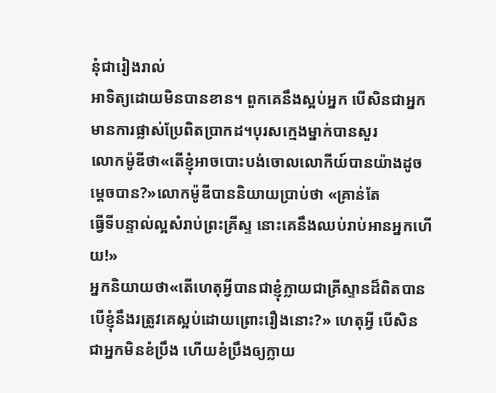នុំជារៀងរាល់
អាទិត្យដោយមិនបានខាន។ ពួកគេនឹងស្អប់អ្នក បើសិនជាអ្នកមានការផ្លាស់ប្រែពិតប្រាកដ។បុរសក្មេងម្នាក់បានសួរ
លោកម៉ូឌីថា«តើខ្ញុំអាចបោះបង់ចោលលោកីយ៍បានយ៉ាងដូចម្ដេចបាន?»លោកម៉ូឌីបាននិយាយប្រាប់ថា «គ្រាន់តែ
ធ្វើទីបន្ទាល់ល្អសំរាប់ព្រះគ្រីស្ទ នោះគេនឹងឈប់រាប់អានអ្នកហើយ!»
អ្នកនិយាយថា«តើហេតុអ្វីបានជាខ្ញុំក្លាយជាគ្រីស្ទានដ៏ពិតបានបើខ្ញុំនឹងរត្រូវគេស្អប់ដោយព្រោះរឿងនោះ?» ហេតុអ្វី បើសិនជាអ្នកមិនខំប្រឹង ហើយខំប្រឹងឲ្យក្លាយ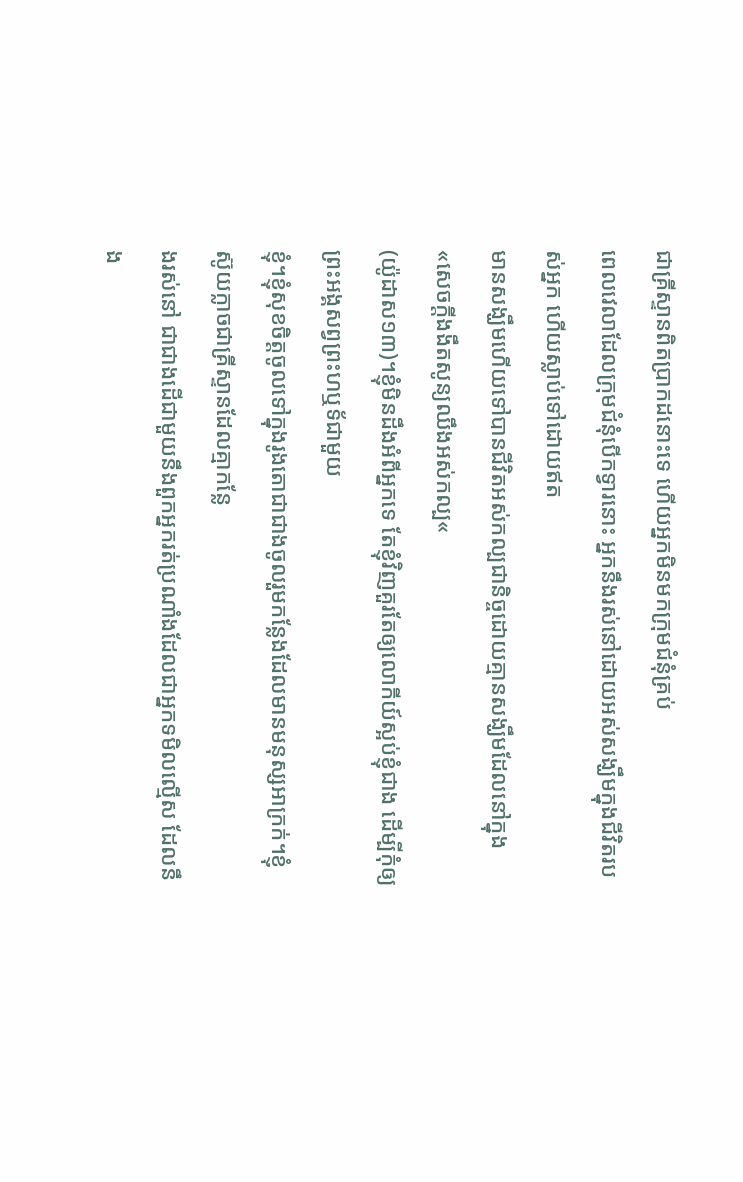ជាគ្រីស្ទានពិតប្រាកដនោះទេ ហើយអ្នកមិនមកក្រុមជំនុំគ្រប់
ពេលវេលាដែលក្រុមជំនុំបើកទ្វារនោះ អ្នកនឹងរស់នៅដោយអស់សង្ឃឹមក្នុងជីវិតរបស់អ្នក ហើយស្លាប់ទៅដោយឥត
មានសង្ឃឹមហើយទៅបានជីវិតអស់កល្បជានិច្ចដោយគ្មានសង្ឃឹមដែលនៅក្នុង«សេចក្តីងងឹតសូន្យឈឹងអស់កល្ប«
(យ៉ូដាស១៣)។ខ្ញុំមិនដឹងអំពីអ្នកទេ តែខ្ញុំវិញគួរតែឲ្យលោកីយ៍ស្អប់ខ្ញុំជាង ដើម្បីកុំឲ្យព្រះអង្គសព្វព្រះហឬទ័ជាមួយ
ខ្ញុំ។ខ្ញុំសុខចិត្តចូលទៅក្នុងរូងតោជាជាងចូលរួមកន្លែងដែលមានមនុស្សអាក្រក់។ខ្ញុំស៊ូយក្លាចជាគ្រីស្ទានដែលគ្មាកន្លែ
ងរស់នៅ ជាជាងដើជាមួយនឹងពួកអ្នករត់ប្រណាំងដែលជាអ្នកទមិលល្មើស ដែលនឹង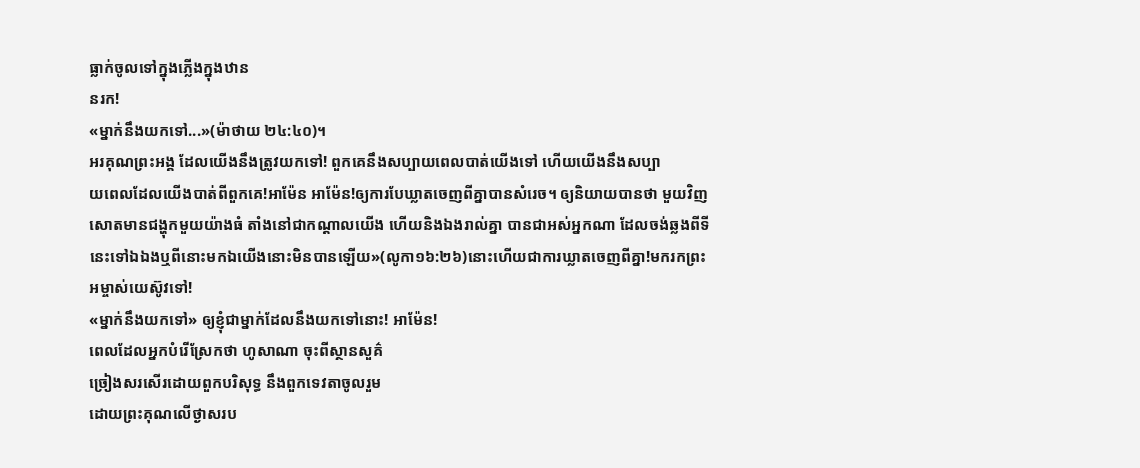ធ្លាក់ចូលទៅក្នុងភ្លើងក្នុងឋាន
នរក!
«ម្នាក់នឹងយកទៅ...»(ម៉ាថាយ ២៤:៤០)។
អរគុណព្រះអង្គ ដែលយើងនឹងត្រូវយកទៅ! ពួកគេនឹងសប្បាយពេលបាត់យើងទៅ ហើយយើងនឹងសប្បា
យពេលដែលយើងបាត់ពីពួកគេ!អាម៉ែន អាម៉ែន!ឲ្យការបែឃ្លាតចេញពីគ្នាបានសំរេច។ ឲ្យនិយាយបានថា មួយវិញ
សោតមានជង្ហុកមួយយ៉ាងធំ តាំងនៅជាកណ្តាលយើង ហើយនិងឯងរាល់គ្នា បានជាអស់អ្នកណា ដែលចង់ឆ្លងពីទី
នេះទៅឯឯងឬពីនោះមកឯយើងនោះមិនបានឡើយ»(លូកា១៦:២៦)នោះហើយជាការឃ្លាតចេញពីគ្នា!មករកព្រះ
អម្ចាស់យេស៊ូវទៅ!
«ម្នាក់នឹងយកទៅ» ឲ្យខ្ញុំជាម្នាក់ដែលនឹងយកទៅនោះ! អាម៉ែន!
ពេលដែលអ្នកបំរើស្រែកថា ហូសាណា ចុះពីស្ថានសួគ៌
ច្រៀងសរសើរដោយពួកបរិសុទ្ធ នឹងពួកទេវតាចូលរួម
ដោយព្រះគុណលើថ្ងាសរប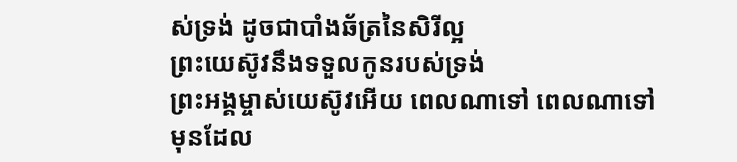ស់ទ្រង់ ដូចជាបាំងឆ័ត្រនៃសិរីល្អ
ព្រះយេស៊ូវនឹងទទួលកូនរបស់ទ្រង់
ព្រះអង្គម្ចាស់យេស៊ូវអើយ ពេលណាទៅ ពេលណាទៅ
មុនដែល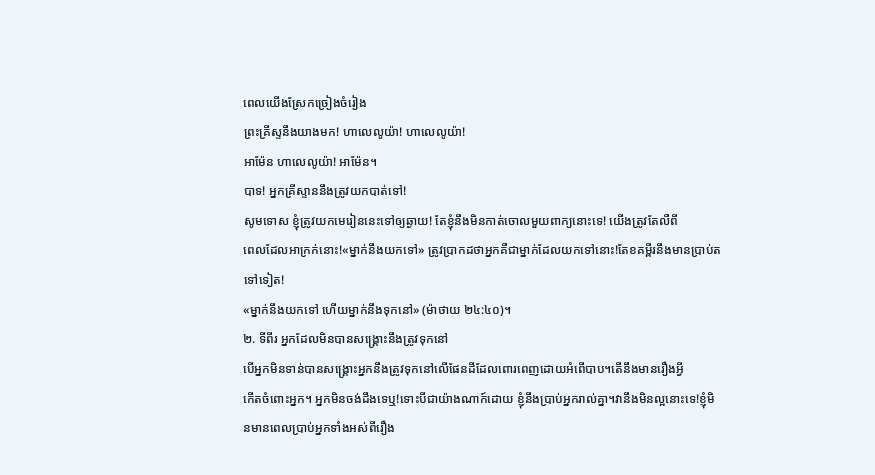ពេលយើងស្រែកច្រៀងចំរៀង
ព្រះគ្រីស្ទនឹងយាងមក! ហាលេលូយ៉ា! ហាលេលូយ៉ា!
អាម៉ែន ហាលេលូយ៉ា! អាម៉ែន។
បាទ! អ្នកគ្រីស្ទាននឹងត្រូវយកបាត់ទៅ!
សូមទោស ខ្ញុំត្រូវយកមេរៀននេះទៅឲ្យឆ្ងាយ! តែខ្ញុំនឹងមិនកាត់ចោលមួយពាក្យនោះទេ! យើងត្រូវតែលឺពី
ពេលដែលអាក្រក់នោះ!«ម្នាក់នឹងយកទៅ» ត្រូវប្រាកដថាអ្នកគឺជាម្នាក់ដែលយកទៅនោះ!តែខគម្ពីរនឹងមានប្រាប់ត
ទៅទៀត!
«ម្នាក់នឹងយកទៅ ហើយម្នាក់នឹងទុកនៅ» (ម៉ាថាយ ២៤:៤០)។
២. ទីពីរ អ្នកដែលមិនបានសង្រ្គោះនឹងត្រូវទុកនៅ
បើអ្នកមិនទាន់បានសង្រ្គោះអ្នកនឹងត្រូវទុកនៅលើផែនដីដែលពោរពេញដោយអំពើបាប។តើនឹងមានរឿងអ្វី
កើតចំពោះអ្នក។ អ្នកមិនចង់ដឹងទេឬ!ទោះបីជាយ៉ាងណាក៍ដោយ ខ្ញុំនឹងប្រាប់អ្នករាល់គ្នា។វានឹងមិនល្អនោះទេ!ខ្ញុំមិ
នមានពេលប្រាប់អ្នកទាំងអស់ពីរឿង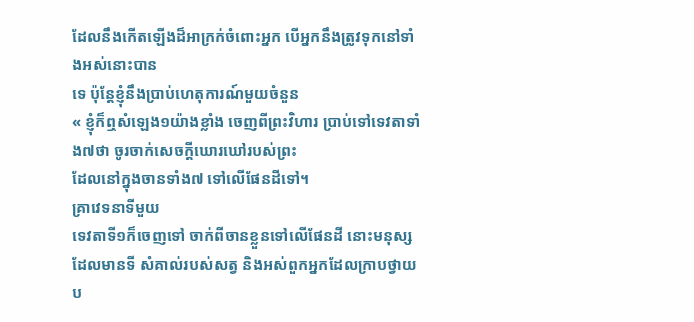ដែលនឹងកើតឡើងដ៏អាក្រក់ចំពោះអ្នក បើអ្នកនឹងត្រូវទុកនៅទាំងអស់នោះបាន
ទេ ប៉ុន្ដែខ្ញុំនឹងប្រាប់ហេតុការណ៍មួយចំនួន
« ខ្ញុំក៏ឮសំឡេង១យ៉ាងខ្លាំង ចេញពីព្រះវិហារ ប្រាប់ទៅទេវតាទាំង៧ថា ចូរចាក់សេចក្តីឃោរឃៅរបស់ព្រះ
ដែលនៅក្នុងចានទាំង៧ ទៅលើផែនដីទៅ។
គ្រាវេទនាទីមួយ
ទេវតាទី១ក៏ចេញទៅ ចាក់ពីចានខ្លួនទៅលើផែនដី នោះមនុស្សដែលមានទី សំគាល់របស់សត្វ និងអស់ពួកអ្នកដែលក្រាបថ្វាយប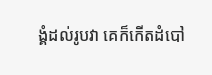ង្គំដល់រូបវា គេក៏កើតដំបៅ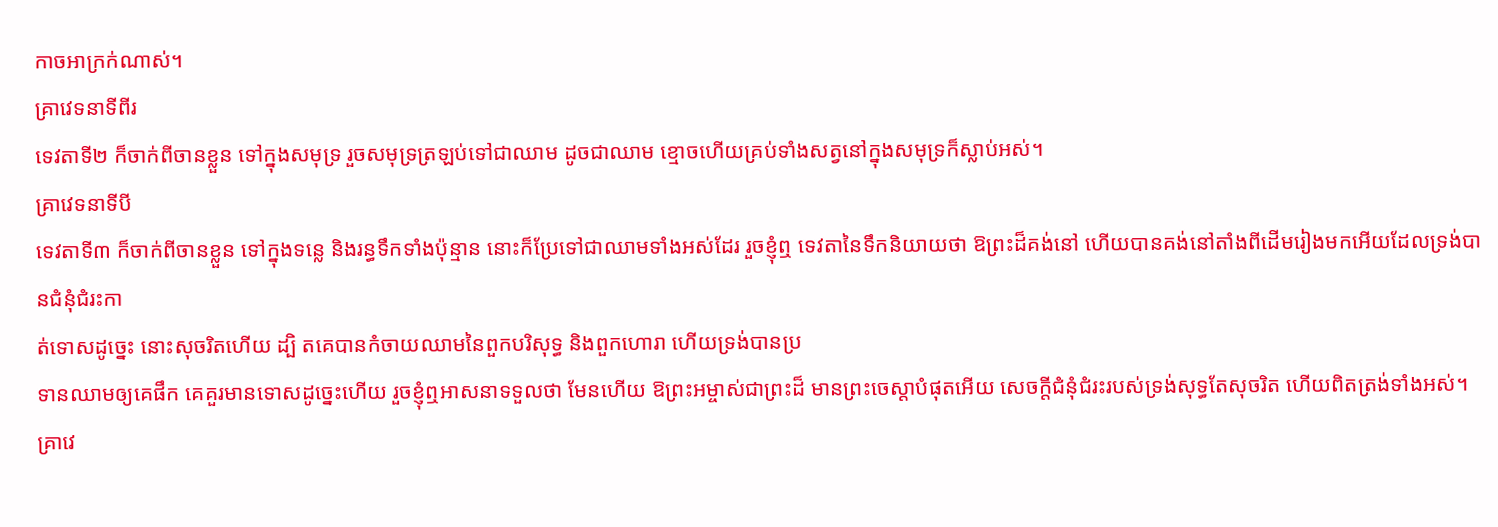កាចអាក្រក់ណាស់។
គ្រាវេទនាទីពីរ
ទេវតាទី២ ក៏ចាក់ពីចានខ្លួន ទៅក្នុងសមុទ្រ រួចសមុទ្រត្រឡប់ទៅជាឈាម ដូចជាឈាម ខ្មោចហើយគ្រប់ទាំងសត្វនៅក្នុងសមុទ្រក៏ស្លាប់អស់។
គ្រាវេទនាទីបី
ទេវតាទី៣ ក៏ចាក់ពីចានខ្លួន ទៅក្នុងទន្លេ និងរន្ធទឹកទាំងប៉ុន្មាន នោះក៏ប្រែទៅជាឈាមទាំងអស់ដែរ រួចខ្ញុំឮ ទេវតានៃទឹកនិយាយថា ឱព្រះដ៏គង់នៅ ហើយបានគង់នៅតាំងពីដើមរៀងមកអើយដែលទ្រង់បានជំនុំជំរះកា
ត់ទោសដូច្នេះ នោះសុចរិតហើយ ដ្បិ តគេបានកំចាយឈាមនៃពួកបរិសុទ្ធ និងពួកហោរា ហើយទ្រង់បានប្រ
ទានឈាមឲ្យគេផឹក គេគួរមានទោសដូច្នេះហើយ រួចខ្ញុំឮអាសនាទទួលថា មែនហើយ ឱព្រះអម្ចាស់ជាព្រះដ៏ មានព្រះចេស្តាបំផុតអើយ សេចក្តីជំនុំជំរះរបស់ទ្រង់សុទ្ធតែសុចរិត ហើយពិតត្រង់ទាំងអស់។
គ្រាវេ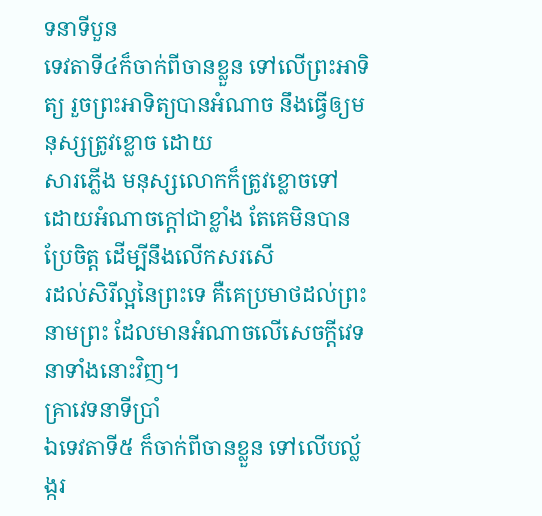ទនាទីបួន
ទេវតាទី៤ក៏ចាក់ពីចានខ្លួន ទៅលើព្រះអាទិត្យ រួចព្រះអាទិត្យបានអំណាច នឹងធ្វើឲ្យមនុស្សត្រូវខ្លោច ដោយ
សារភ្លើង មនុស្សលោកក៏ត្រូវខ្លោចទៅ ដោយអំណាចក្តៅជាខ្លាំង តែគេមិនបានប្រែចិត្ត ដើម្បីនឹងលើកសរសើ
រដល់សិរីល្អនៃព្រះទេ គឺគេប្រមាថដល់ព្រះនាមព្រះ ដែលមានអំណាចលើសេចក្តីវេទនាទាំងនោះវិញ។
គ្រាវេទនាទីប្រាំ
ឯទេវតាទី៥ ក៏ចាក់ពីចានខ្លួន ទៅលើបល្ល័ង្ករ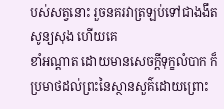បស់សត្វនោះ រួចនគរវាត្រឡប់ទៅជាងងឹតសូន្យសុង ហើយគេ
ខាំអណ្តាត ដោយមានសេចក្តីទុក្ខលំបាក ក៏ប្រមាថដល់ព្រះនៃស្ថានសួគ៌ដោយព្រោះ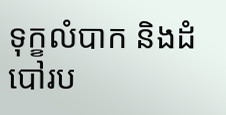ទុក្ខលំបាក និងដំបៅរប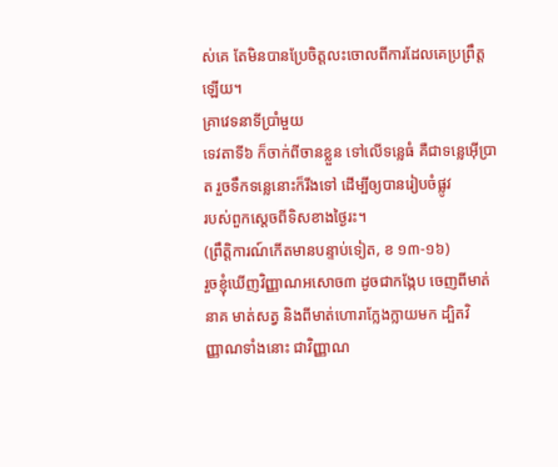ស់គេ តែមិនបានប្រែចិត្តលះចោលពីការដែលគេប្រព្រឹត្តឡើយ។
គ្រាវេទនាទីប្រាំមួយ
ទេវតាទី៦ ក៏ចាក់ពីចានខ្លួន ទៅលើទន្លេធំ គឺជាទន្លេអ៊ើប្រាត រួចទឹកទន្លេនោះក៏រីងទៅ ដើម្បីឲ្យបានរៀបចំផ្លូវ
របស់ពួកស្តេចពីទិសខាងថ្ងៃរះ។
(ព្រឹត្តិការណ៍កើតមានបន្ទាប់ទៀត, ខ ១៣-១៦)
រួចខ្ញុំឃើញវិញ្ញាណអសោច៣ ដូចជាកង្កែប ចេញពីមាត់នាគ មាត់សត្វ និងពីមាត់ហោរាក្លែងក្លាយមក ដ្បិតវិ
ញ្ញាណទាំងនោះ ជាវិញ្ញាណ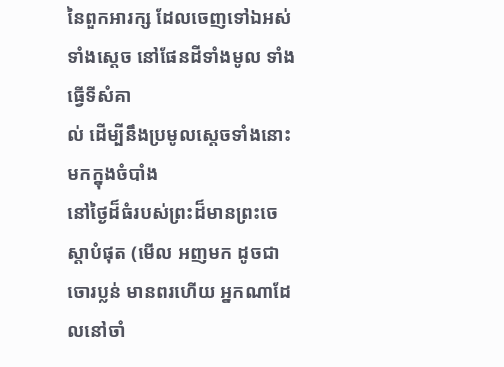នៃពួកអារក្ស ដែលចេញទៅឯអស់ទាំងស្តេច នៅផែនដីទាំងមូល ទាំងធ្វើទីសំគា
ល់ ដើម្បីនឹងប្រមូលស្តេចទាំងនោះមកក្នុងចំបាំង
នៅថ្ងៃដ៏ធំរបស់ព្រះដ៏មានព្រះចេស្តាបំផុត (មើល អញមក ដូចជាចោរប្លន់ មានពរហើយ អ្នកណាដែលនៅចាំ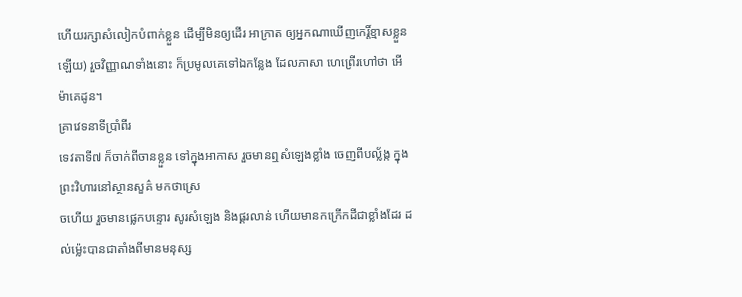ហើយរក្សាសំលៀកបំពាក់ខ្លួន ដើម្បីមិនឲ្យដើរ អាក្រាត ឲ្យអ្នកណាឃើញកេរ្តិ៍ខ្មាសខ្លួនឡើយ) រួចវិញ្ញាណទាំងនោះ ក៏ប្រមូលគេទៅឯកន្លែង ដែលភាសា ហេព្រើរហៅថា អើម៉ាគេដូន។
គ្រាវេទនាទីប្រាំពីរ
ទេវតាទី៧ ក៏ចាក់ពីចានខ្លួន ទៅក្នុងអាកាស រួចមានឮសំឡេងខ្លាំង ចេញពីបល្ល័ង្ក ក្នុងព្រះវិហារនៅស្ថានសួគ៌ មកថាស្រេ
ចហើយ រួចមានផ្លេកបន្ទោរ សូរសំឡេង និងផ្គរលាន់ ហើយមានកក្រើកដីជាខ្លាំងដែរ ដល់ម៉្លេះបានជាតាំងពីមានមនុស្ស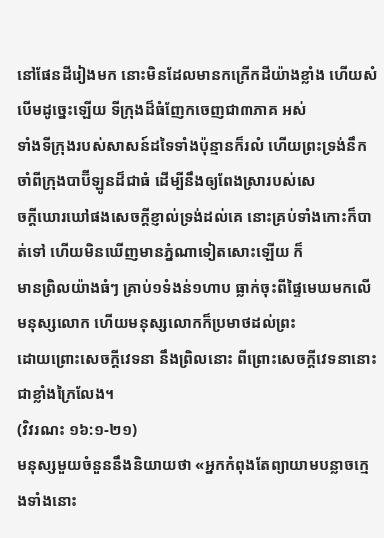នៅផែនដីរៀងមក នោះមិនដែលមានកក្រើកដីយ៉ាងខ្លាំង ហើយសំបើមដូច្នេះឡើយ ទីក្រុងដ៏ធំញែកចេញជា៣ភាគ អស់
ទាំងទីក្រុងរបស់សាសន៍ដទៃទាំងប៉ុន្មានក៏រលំ ហើយព្រះទ្រង់នឹកចាំពីក្រុងបាប៊ីឡូនដ៏ជាធំ ដើម្បីនឹងឲ្យពែងស្រារបស់សេ
ចក្តីឃោរឃៅផងសេចក្តីខ្ញាល់ទ្រង់ដល់គេ នោះគ្រប់ទាំងកោះក៏បាត់ទៅ ហើយមិនឃើញមានភ្នំណាទៀតសោះឡើយ ក៏
មានព្រិលយ៉ាងធំៗ គ្រាប់១ទំងន់១ហាប ធ្លាក់ចុះពីផ្ទៃមេឃមកលើមនុស្សលោក ហើយមនុស្សលោកក៏ប្រមាថដល់ព្រះ
ដោយព្រោះសេចក្តីវេទនា នឹងព្រិលនោះ ពីព្រោះសេចក្តីវេទនានោះជាខ្លាំងក្រៃលែង។
(វិវរណះ ១៦:១-២១)
មនុស្សមួយចំនួននឹងនិយាយថា «អ្នកកំពុងតែព្យាយាមបន្លាចក្មេងទាំងនោះ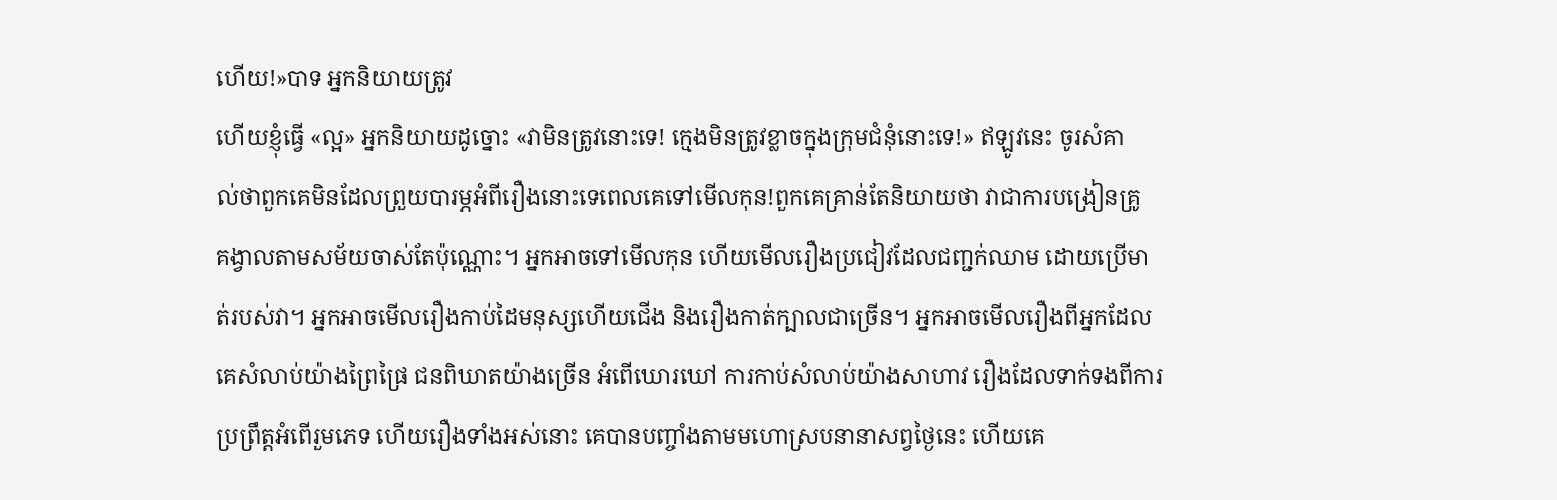ហើយ!»បាទ អ្នកនិយាយត្រូវ
ហើយខ្ញុំធ្វើ «ល្អ» អ្នកនិយាយដូច្នោះ «វាមិនត្រូវនោះទេ! ក្មេងមិនត្រូវខ្លាចក្នុងក្រុមជំនុំនោះទេ!» ឥឡូវនេះ ចូរសំគា
ល់ថាពួកគេមិនដែលព្រួយបារម្ភអំពីរឿងនោះទេពេលគេទៅមើលកុន!ពួកគេគ្រាន់តែនិយាយថា វាជាការបង្រៀនគ្រូ
គង្វាលតាមសម័យចាស់តែប៉ុណ្ណោះ។ អ្នកអាចទៅមើលកុន ហើយមើលរឿងប្រជៀវដែលជញ្ជក់ឈាម ដោយប្រើមា
ត់របស់វា។ អ្នកអាចមើលរឿងកាប់ដៃមនុស្សហើយជើង និងរឿងកាត់ក្បាលជាច្រើន។ អ្នកអាចមើលរឿងពីអ្នកដែល
គេសំលាប់យ៉ាងព្រៃផ្រៃ ជនពិឃាតយ៉ាងច្រើន អំពើឃោរឃៅ ការកាប់សំលាប់យ៉ាងសាហាវ រឿងដែលទាក់ទងពីការ
ប្រព្រឹត្តអំពើរួមភេទ ហើយរឿងទាំងអស់នោះ គេបានបញ្ចាំងតាមមហោស្របនានាសព្វថ្ងៃនេះ ហើយគេ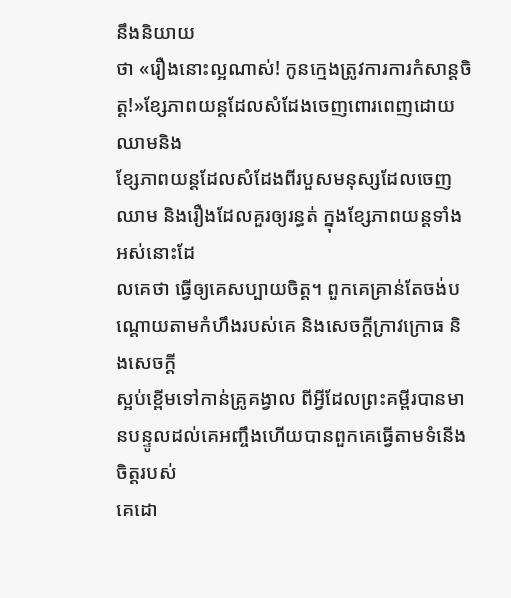នឹងនិយាយ
ថា «រឿងនោះល្អណាស់! កូនក្មេងត្រូវការការកំសាន្ដចិត្ត!»ខ្សែភាពយន្ដដែលសំដែងចេញពោរពេញដោយឈាមនិង
ខ្សែភាពយន្ដដែលសំដែងពីរបួសមនុស្សដែលចេញឈាម និងរឿងដែលគួរឲ្យរន្ធត់ ក្នុងខ្សែភាពយន្ដទាំងអស់នោះដែ
លគេថា ធ្វើឲ្យគេសប្បាយចិត្ត។ ពួកគេគ្រាន់តែចង់បណ្ដោយតាមកំហឹងរបស់គេ និងសេចក្ដីក្រាវក្រោធ និងសេចក្ដី
ស្អប់ខ្ពើមទៅកាន់គ្រូគង្វាល ពីអ្វីដែលព្រះគម្ពីរបានមានបន្ទូលដល់គេអញ្ចឹងហើយបានពួកគេធ្វើតាមទំនើងចិត្តរបស់
គេដោ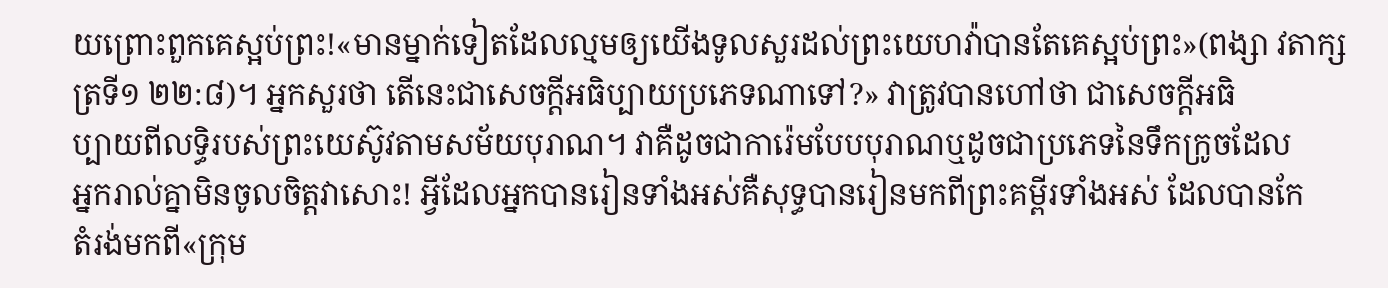យព្រោះពួកគេស្អប់ព្រះ!«មានម្នាក់ទៀតដែលល្មមឲ្យយើងទូលសួរដល់ព្រះយេហវ៉ាបានតែគេស្អប់ព្រះ»(ពង្សា វតាក្សត្រទី១ ២២:៨)។ អ្នកសួរថា តើនេះជាសេចក្ដីអធិប្បាយប្រភេទណាទៅ?» វាត្រូវបានហៅថា ជាសេចក្ដីអធិ
ប្បាយពីលទ្ធិរបស់ព្រះយេស៊ូវតាមសម័យបុរាណ។ វាគឺដូចជាការ៉េមបែបបុរាណឬដូចជាប្រភេទនៃទឹកក្រូចដែល
អ្នករាល់គ្នាមិនចូលចិត្តវាសោះ! អ្វីដែលអ្នកបានរៀនទាំងអស់គឺសុទ្ធបានរៀនមកពីព្រះគម្ពីរទាំងអស់ ដែលបានកែ
តំរង់មកពី«ក្រុម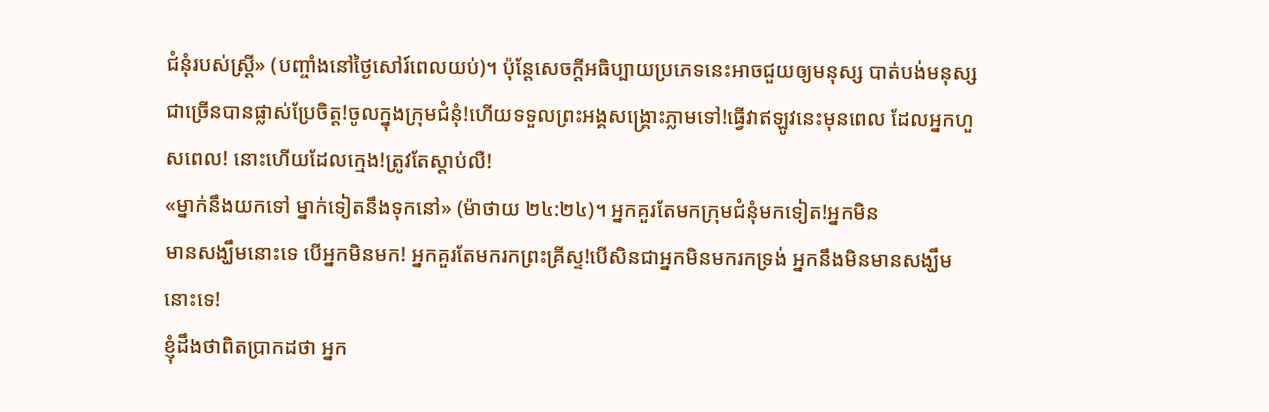ជំនុំរបស់ស្រ្ដី» (បញ្ចាំងនៅថ្ងៃសៅរ៍ពេលយប់)។ ប៉ុន្ដែសេចក្ដីអធិប្បាយប្រភេទនេះអាចជួយឲ្យមនុស្ស បាត់បង់មនុស្សជាច្រើនបានផ្លាស់ប្រែចិត្ត!ចូលក្នុងក្រុមជំនុំ!ហើយទទួលព្រះអង្គសង្រ្គោះភ្លាមទៅ!ធ្វើវាឥឡូវនេះមុនពេល ដែលអ្នកហួសពេល! នោះហើយដែលក្មេង!ត្រូវតែស្ដាប់លឺ!
«ម្នាក់នឹងយកទៅ ម្នាក់ទៀតនឹងទុកនៅ» (ម៉ាថាយ ២៤:២៤)។ អ្នកគួរតែមកក្រុមជំនុំមកទៀត!អ្នកមិន
មានសង្ឃឹមនោះទេ បើអ្នកមិនមក! អ្នកគួរតែមករកព្រះគ្រីស្ទ!បើសិនជាអ្នកមិនមករកទ្រង់ អ្នកនឹងមិនមានសង្ឃឹម
នោះទេ!
ខ្ញុំដឹងថាពិតប្រាកដថា អ្នក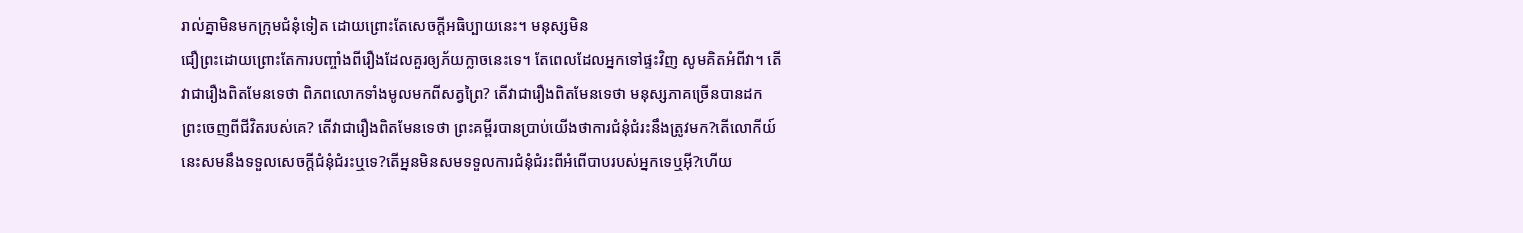រាល់គ្នាមិនមកក្រុមជំនុំទៀត ដោយព្រោះតែសេចក្ដីអធិប្បាយនេះ។ មនុស្សមិន
ជឿព្រះដោយព្រោះតែការបញ្ចាំងពីរឿងដែលគួរឲ្យភ័យក្លាចនេះទេ។ តែពេលដែលអ្នកទៅផ្ទះវិញ សូមគិតអំពីវា។ តើ
វាជារឿងពិតមែនទេថា ពិភពលោកទាំងមូលមកពីសត្វព្រៃ? តើវាជារឿងពិតមែនទេថា មនុស្សភាគច្រើនបានដក
ព្រះចេញពីជីវិតរបស់គេ? តើវាជារឿងពិតមែនទេថា ព្រះគម្ពីរបានប្រាប់យើងថាការជំនុំជំរះនឹងត្រូវមក?តើលោកីយ៍
នេះសមនឹងទទួលសេចក្ដីជំនុំជំរះឬទេ?តើអ្ននមិនសមទទួលការជំនុំជំរះពីអំពើបាបរបស់អ្នកទេឬអ៊ី?ហើយ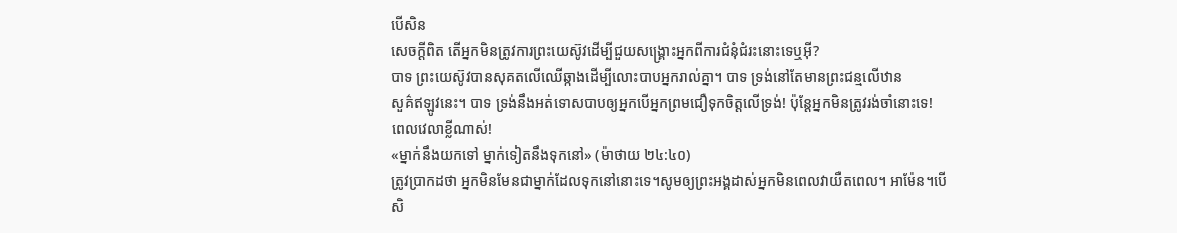បើសិន
សេចក្ដីពិត តើអ្នកមិនត្រូវការព្រះយេស៊ូវដើម្បីជួយសង្រ្គោះអ្នកពីការជំនុំជំរះនោះទេឬអ៊ី?
បាទ ព្រះយេស៊ូវបានសុគតលើឈើឆ្កាងដើម្បីលោះបាបអ្នករាល់គ្នា។ បាទ ទ្រង់នៅតែមានព្រះជន្មលើឋាន
សួគ៌ឥឡូវនេះ។ បាទ ទ្រង់នឹងអត់ទោសបាបឲ្យអ្នកបើអ្នកព្រមជឿទុកចិត្តលើទ្រង់! ប៉ុន្ដែអ្នកមិនត្រូវរង់ចាំនោះទេ!
ពេលវេលាខ្លីណាស់!
«ម្នាក់នឹងយកទៅ ម្នាក់ទៀតនឹងទុកនៅ» (ម៉ាថាយ ២៤:៤០)
ត្រូវប្រាកដថា អ្នកមិនមែនជាម្នាក់ដែលទុកនៅនោះទេ។សូមឲ្យព្រះអង្គដាស់អ្នកមិនពេលវាយឺតពេល។ អាម៉ែន។បើ
សិ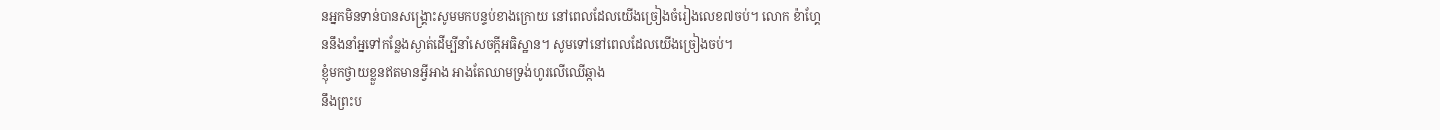នអ្នកមិនទាន់បានសង្រ្គោះសូមមកបន្ទប់ខាងក្រោយ នៅពេលដែលយើងច្រៀងចំរៀងលេខ៧ចប់។ លោក ខ៉ាហ្គែ
ននឹងនាំអ្នទៅកន្លែងស្ងាត់ដើម្បីនាំសេចក្ដីអធិស្ឋាន។ សូមទៅនៅពេលដែលយើងច្រៀងចប់។
ខ្ញុំមកថ្វាយខ្លួនឥតមានអ្វីអាង អាងតែឈាមទ្រង់ហូរលើឈើឆ្កាង
នឹងព្រះប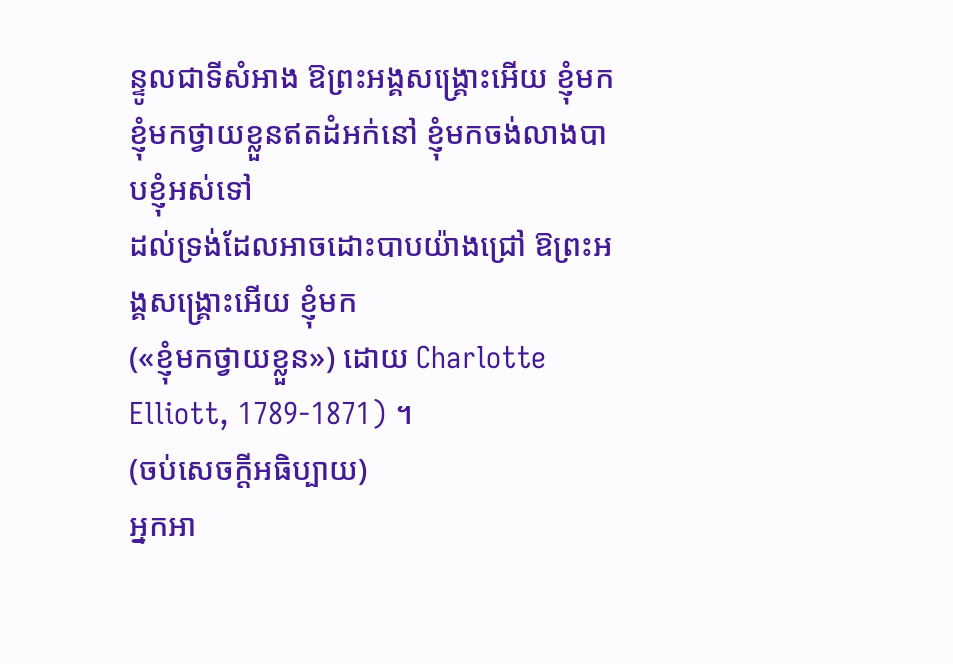ន្ទូលជាទីសំអាង ឱព្រះអង្គសង្រ្គោះអើយ ខ្ញុំមក
ខ្ញុំមកថ្វាយខ្លួនឥតដំអក់នៅ ខ្ញុំមកចង់លាងបាបខ្ញុំអស់ទៅ
ដល់ទ្រង់ដែលអាចដោះបាបយ៉ាងជ្រៅ ឱព្រះអង្គសង្រ្គោះអើយ ខ្ញុំមក
(«ខ្ញុំមកថ្វាយខ្លួន») ដោយ Charlotte Elliott, 1789-1871) ។
(ចប់សេចក្ដីអធិប្បាយ)
អ្នកអា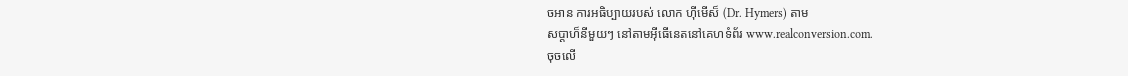ចអាន ការអធិប្បាយរបស់ លោក ហ៊ីមើស៏ (Dr. Hymers) តាម
សប្ដាហ៏នីមួយៗ នៅតាមអ៊ីធើនេតនៅគេហទំព័រ www.realconversion.com.
ចុចលើ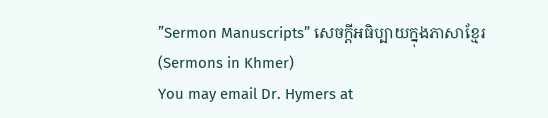”Sermon Manuscripts” សេចក្ដីអធិប្បាយក្នុងភាសាខ្មែរ (Sermons in Khmer)
You may email Dr. Hymers at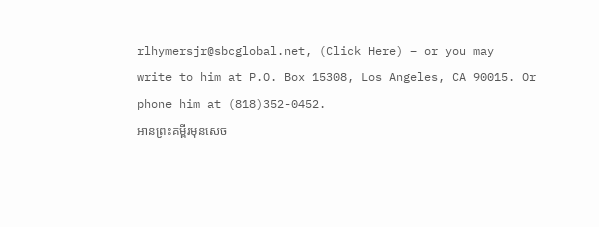rlhymersjr@sbcglobal.net, (Click Here) – or you may
write to him at P.O. Box 15308, Los Angeles, CA 90015. Or phone him at (818)352-0452.
អានព្រះគម្ពីរមុនសេច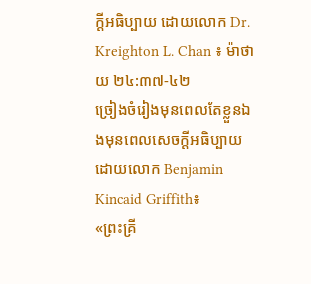ក្ដីអធិប្បាយ ដោយលោក Dr. Kreighton L. Chan ៖ ម៉ាថាយ ២៤:៣៧-៤២
ច្រៀងចំរៀងមុនពេលតែខ្លួនឯងមុនពេលសេចក្ដីអធិប្បាយ ដោយលោក Benjamin Kincaid Griffith៖
«ព្រះគ្រី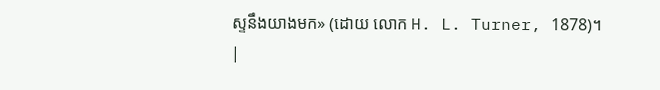ស្ទនឹងយាងមក» (ដោយ លោក H. L. Turner, 1878)។
|